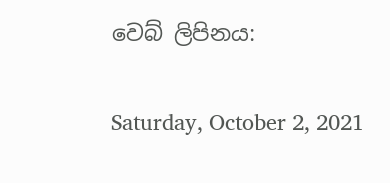වෙබ් ලිපිනය:

Saturday, October 2, 2021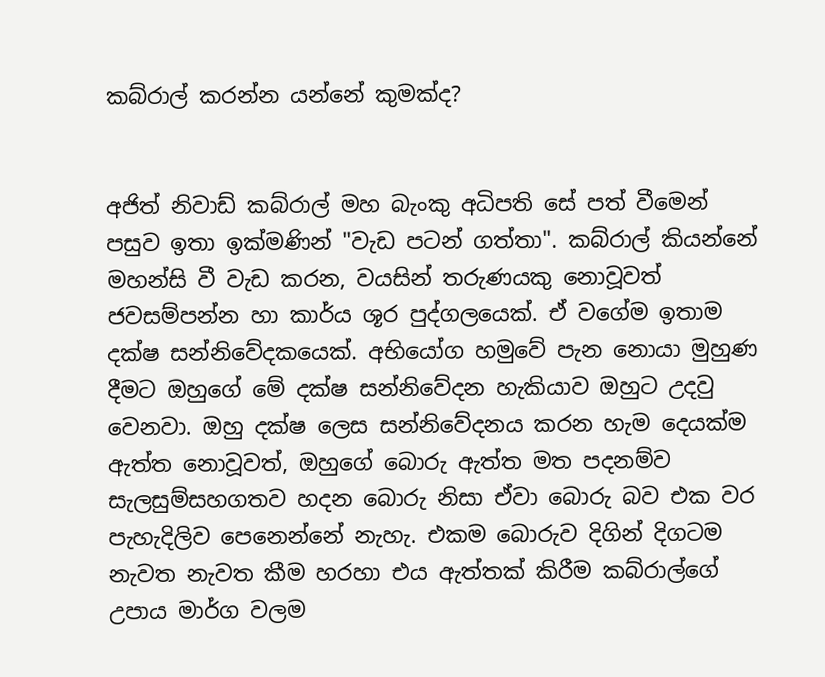කබ්රාල් කරන්න යන්නේ කුමක්ද?


අජිත් නිවාඩ් කබ්රාල් මහ බැංකු අධිපති සේ පත් වීමෙන් පසුව ඉතා ඉක්මණින් "වැඩ පටන් ගත්තා". කබ්රාල් කියන්නේ මහන්සි වී වැඩ කරන, වයසින් තරුණයකු නොවූවත් ජවසම්පන්න හා කාර්ය ශූර පුද්ගලයෙක්. ඒ වගේම ඉතාම දක්ෂ සන්නිවේදකයෙක්. අභියෝග හමුවේ පැන නොයා මුහුණ දීමට ඔහුගේ මේ දක්ෂ සන්නිවේදන හැකියාව ඔහුට උදවු වෙනවා. ඔහු දක්ෂ ලෙස සන්නිවේදනය කරන හැම දෙයක්ම ඇත්ත නොවූවත්, ඔහුගේ බොරු ඇත්ත මත පදනම්ව සැලසුම්සහගතව හදන බොරු නිසා ඒවා බොරු බව එක වර පැහැදිලිව පෙනෙන්නේ නැහැ. එකම බොරුව දිගින් දිගටම නැවත නැවත කීම හරහා එය ඇත්තක් කිරීම කබ්රාල්ගේ උපාය මාර්ග වලම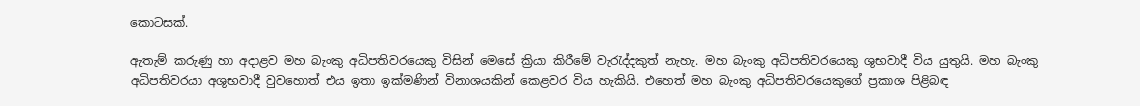කොටසක්.

ඇතැම් කරුණු හා අදාළව මහ බැංකු අධිපතිවරයෙකු විසින් මෙසේ ක්‍රියා කිරීමේ වැරැද්දකුත් නැහැ. මහ බැංකු අධිපතිවරයෙකු ශුභවාදී විය යුතුයි. මහ බැංකු අධිපතිවරයා අශුභවාදී වුවහොත් එය ඉතා ඉක්මණින් විනාශයකින් කෙළවර විය හැකියි. එහෙත් මහ බැංකු අධිපතිවරයෙකුගේ ප්‍රකාශ පිළිබඳ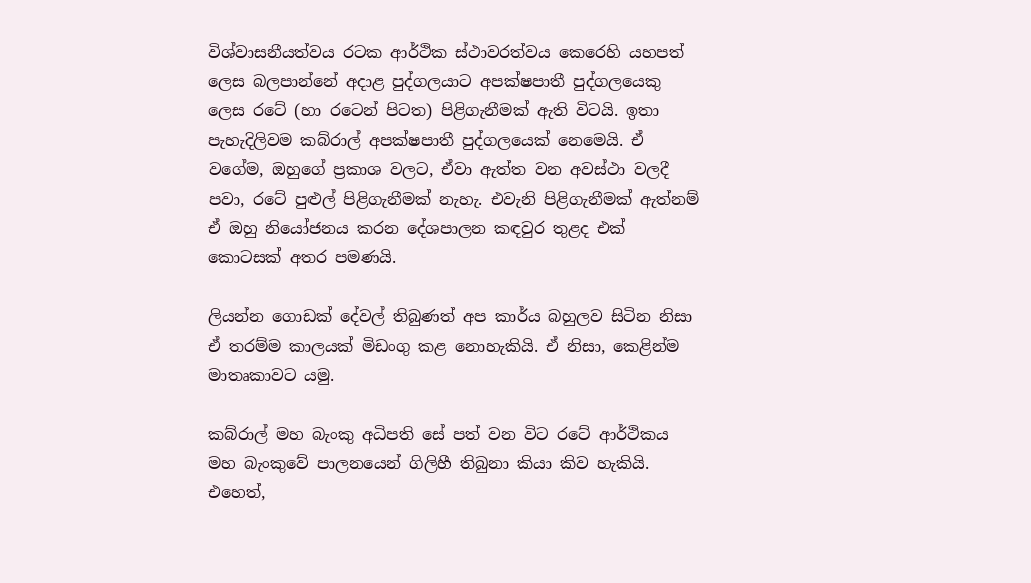විශ්වාසනීයත්වය රටක ආර්ථික ස්ථාවරත්වය කෙරෙහි යහපත් ලෙස බලපාන්නේ අදාළ පුද්ගලයාට අපක්ෂපාතී පුද්ගලයෙකු ලෙස රටේ (හා රටෙන් පිටත) පිළිගැනීමක් ඇති විටයි. ඉතා පැහැදිලිවම කබ්රාල් අපක්ෂපාතී පුද්ගලයෙක් නෙමෙයි. ඒ වගේම, ඔහුගේ ප්‍රකාශ වලට, ඒවා ඇත්ත වන අවස්ථා වලදී පවා, රටේ පුළුල් පිළිගැනීමක් නැහැ. එවැනි පිළිගැනීමක් ඇත්නම් ඒ ඔහු නියෝජනය කරන දේශපාලන කඳවුර තුළද එක් කොටසක් අතර පමණයි.

ලියන්න ගොඩක් දේවල් තිබුණත් අප කාර්ය බහුලව සිටින නිසා ඒ තරම්ම කාලයක් මිඩංගු කළ නොහැකියි. ඒ නිසා, කෙළින්ම මාතෘකාවට යමු.

කබ්රාල් මහ බැංකු අධිපති සේ පත් වන විට රටේ ආර්ථිකය මහ බැංකුවේ පාලනයෙන් ගිලිහී තිබුනා කියා කිව හැකියි. එහෙත්,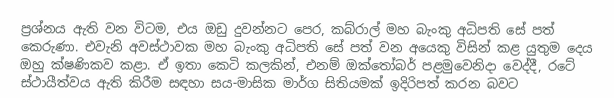ප්‍රශ්නය ඇති වන විටම, එය ඔඩු දුවන්නට පෙර, කබ්රාල් මහ බැංකු අධිපති සේ පත් කෙරුණා. එවැනි අවස්ථාවක මහ බැංකු අධිපති සේ පත් වන අයෙකු විසින් කළ යුතුම දෙය ඔහු ක්ෂණිකව කළා. ඒ ඉතා කෙටි කලකින්, එනම් ඔක්තෝබර් පළමුවෙනිදා වෙද්දී, රටේ ස්ථායීත්වය ඇති කිරීම සඳහා සය-මාසික මාර්ග සිතියමක් ඉදිරිපත් කරන බවට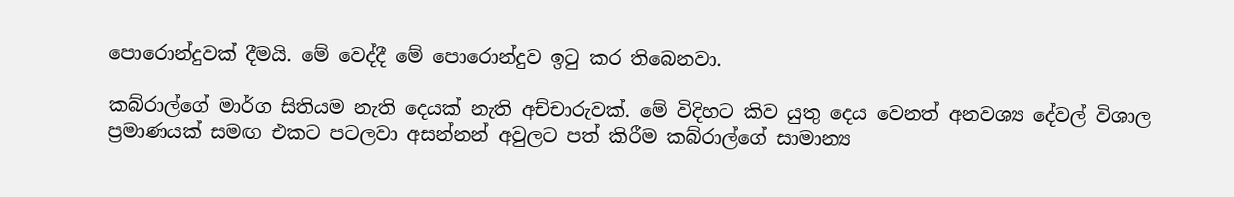පොරොන්දුවක් දීමයි. මේ වෙද්දී මේ පොරොන්දුව ඉටු කර තිබෙනවා.

කබ්රාල්ගේ මාර්ග සිතියම නැති දෙයක් නැති අච්චාරුවක්. මේ විදිහට කිව යුතු දෙය වෙනත් අනවශ්‍ය දේවල් විශාල ප්‍රමාණයක් සමඟ එකට පටලවා අසන්නන් අවුලට පත් කිරීම කබ්රාල්ගේ සාමාන්‍ය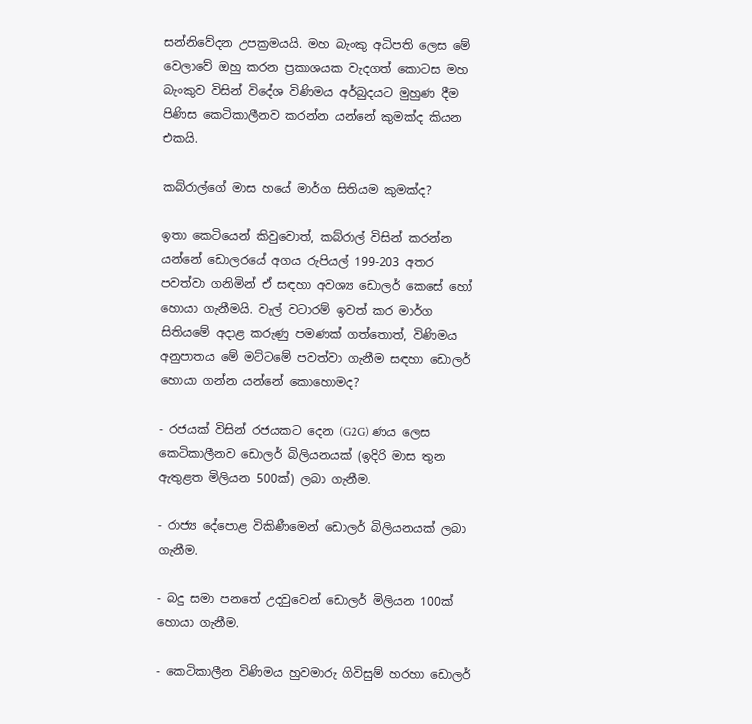සන්නිවේදන උපක්‍රමයයි. මහ බැංකු අධිපති ලෙස මේ වෙලාවේ ඔහු කරන ප්‍රකාශයක වැදගත් කොටස මහ බැංකුව විසින් විදේශ විණිමය අර්බුදයට මුහුණ දීම පිණිස කෙටිකාලීනව කරන්න යන්නේ කුමක්ද කියන එකයි.

කබ්රාල්ගේ මාස හයේ මාර්ග සිතියම කුමක්ද?

ඉතා කෙටියෙන් කිවුවොත්, කබ්රාල් විසින් කරන්න යන්නේ ඩොලරයේ අගය රුපියල් 199-203 අතර පවත්වා ගනිමින් ඒ සඳහා අවශ්‍ය ඩොලර් කෙසේ හෝ හොයා ගැනීමයි. වැල් වටාරම් ඉවත් කර මාර්ග සිතියමේ අදාළ කරුණු පමණක් ගත්තොත්, විණිමය අනුපාතය මේ මට්ටමේ පවත්වා ගැනීම සඳහා ඩොලර් හොයා ගන්න යන්නේ කොහොමද?

- රජයක් විසින් රජයකට දෙන (G2G) ණය ලෙස කෙටිකාලීනව ඩොලර් බිලියනයක් (ඉදිරි මාස තුන ඇතුළත මිලියන 500ක්) ලබා ගැනීම.

- රාජ්‍ය දේපොළ විකිණීමෙන් ඩොලර් බිලියනයක් ලබා ගැනීම.

- බදු සමා පනතේ උදවුවෙන් ඩොලර් මිලියන 100ක් හොයා ගැනීම.

- කෙටිකාලීන විණිමය හුවමාරු ගිවිසුම් හරහා ඩොලර්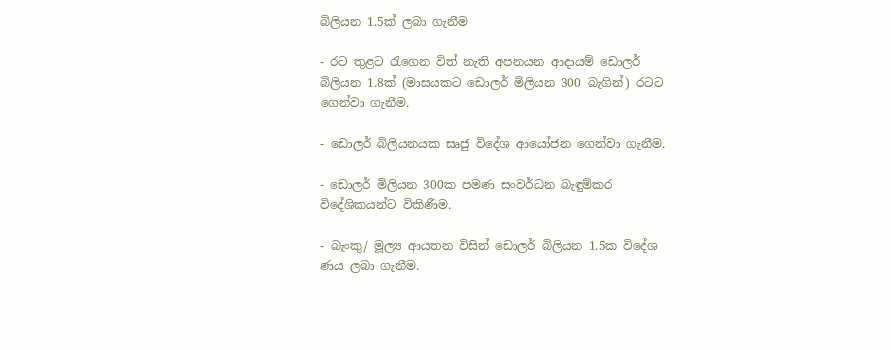බිලියන 1.5ක් ලබා ගැනීම

- රට තුළට රැගෙන විත් නැති අපනයන ආදායම් ඩොලර් බිලියන 1.8ක් (මාසයකට ඩොලර් මිලියන 300 බැගින්) රටට ගෙන්වා ගැනීම.

- ඩොලර් බිලියනයක සෘජු විදේශ ආයෝජන ගෙන්වා ගැනීම.

- ඩොලර් මිලියන 300ක පමණ සංවර්ධන බැඳුම්කර විදේශිකයන්ට විකිණීම.

- බැංකු/ මූල්‍ය ආයතන විසින් ඩොලර් බිලියන 1.5ක විදේශ ණය ලබා ගැනීම.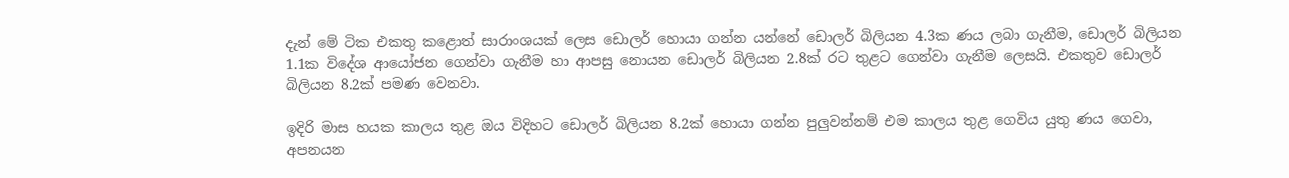දැන් මේ ටික එකතු කළොත් සාරාංශයක් ලෙස ඩොලර් හොයා ගන්න යන්නේ ඩොලර් බිලියන 4.3ක ණය ලබා ගැනීම, ඩොලර් බිලියන 1.1ක විදේශ ආයෝජන ගෙන්වා ගැනීම හා ආපසු නොයන ඩොලර් බිලියන 2.8ක් රට තුළට ගෙන්වා ගැනීම ලෙසයි. එකතුව ඩොලර් බිලියන 8.2ක් පමණ වෙනවා.

ඉදිරි මාස හයක කාලය තුළ ඔය විදිහට ඩොලර් බිලියන 8.2ක් හොයා ගන්න පුලුවන්නම් එම කාලය තුළ ගෙවිය යුතු ණය ගෙවා, අපනයන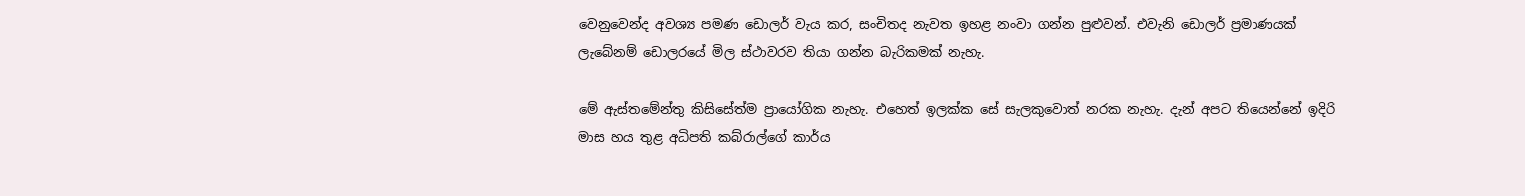වෙනුවෙන්ද අවශ්‍ය පමණ ඩොලර් වැය කර, සංචිතද නැවත ඉහළ නංවා ගන්න පුළුවන්. එවැනි ඩොලර් ප්‍රමාණයක් ලැබේනම් ඩොලරයේ මිල ස්ථාවරව තියා ගන්න බැරිකමක් නැහැ.

මේ ඇස්තමේන්තු කිසිසේත්ම ප්‍රායෝගික නැහැ. එහෙත් ඉලක්ක සේ සැලකුවොත් නරක නැහැ. දැන් අපට තියෙන්නේ ඉදිරි මාස හය තුළ අධිපති කබ්රාල්ගේ කාර්ය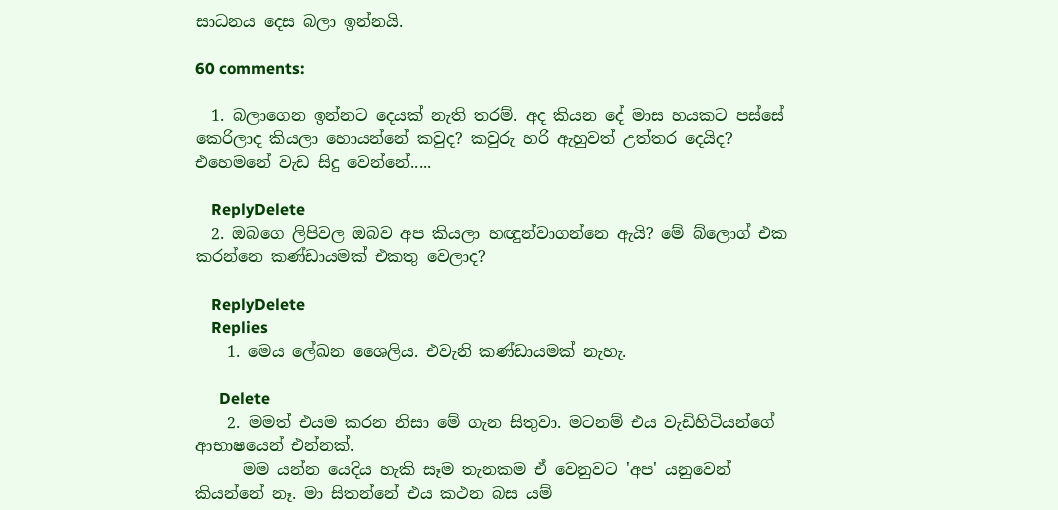සාධනය දෙස බලා ඉන්නයි.

60 comments:

  1. බලාගෙන ඉන්නට දෙයක් නැති තරම්. අද කියන දේ මාස හයකට පස්සේ කෙරිලාද කියලා හොයන්නේ කවුද? කවුරු හරි ඇහුවත් උත්තර දෙයිද? එහෙමනේ වැඩ සිදු වෙන්නේ.....

    ReplyDelete
  2. ඔබගෙ ලිපිවල ඔබව අප කියලා හඥුන්වාගන්නෙ ඇයි? මේ බ්ලොග් එක කරන්නෙ කණ්ඩායමක් එකතු වෙලාද?

    ReplyDelete
    Replies
    1. මෙය ලේඛන ශෛලිය. එවැනි කණ්ඩායමක් නැහැ.

      Delete
    2. මමත් එයම කරන නිසා මේ ගැන සිතුවා. මටනම් එය වැඩිහිටියන්ගේ ආභාෂයෙන් එන්නක්.
      මම යන්න යෙදිය හැකි සෑම තැනකම ඒ වෙනුවට 'අප' යනුවෙන් කියන්නේ නෑ. මා සිතන්නේ එය කථන බස යම්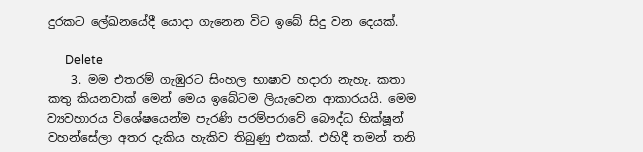දුරකට ලේඛනයේදී යොදා ගැනෙන විට ඉබේ සිදු වන දෙයක්.

      Delete
    3. මම එතරම් ගැඹුරට සිංහල භාෂාව හදාරා නැහැ. කතා කතු කියනවාක් මෙන් මෙය ඉබේටම ලියැවෙන ආකාරයයි. මෙම ව්‍යවහාරය විශේෂයෙන්ම පැරණි පරම්පරාවේ බෞද්ධ භික්ෂූන් වහන්සේලා අතර දැකිය හැකිව තිබුණු එකක්. එහිදී තමන් තනි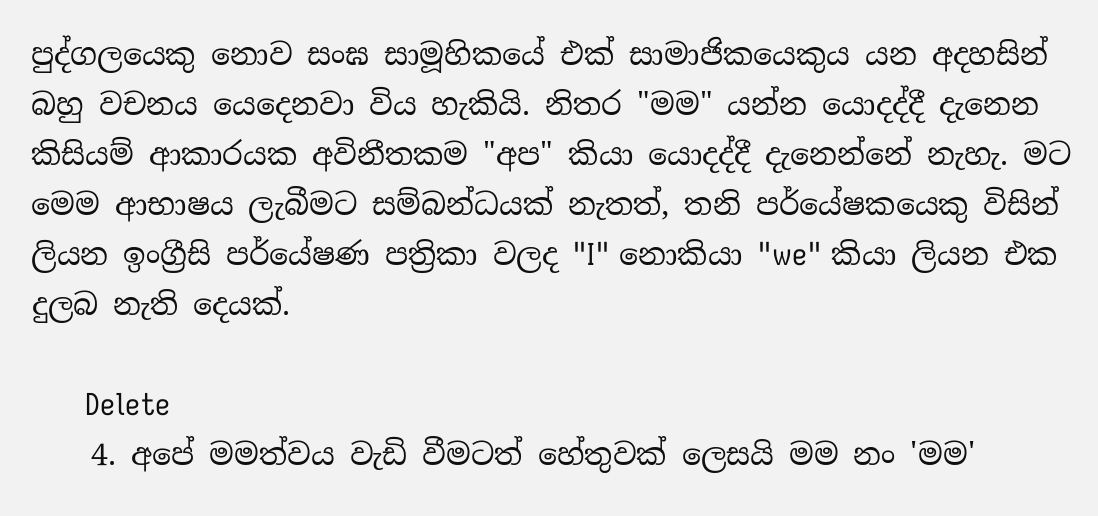පුද්ගලයෙකු නොව සංඝ සාමූහිකයේ එක් සාමාජිකයෙකුය යන අදහසින් බහු වචනය යෙදෙනවා විය හැකියි. නිතර "මම" යන්න යොදද්දී දැනෙන කිසියම් ආකාරයක අවිනීතකම "අප" කියා යොදද්දී දැනෙන්නේ නැහැ. මට මෙම ආභාෂය ලැබීමට සම්බන්ධයක් නැතත්, තනි පර්යේෂකයෙකු විසින් ලියන ඉංග්‍රීසි පර්යේෂණ පත්‍රිකා වලද "I" නොකියා "we" කියා ලියන එක දුලබ නැති දෙයක්.

      Delete
    4. අපේ මමත්වය වැඩි වීමටත් හේතුවක් ලෙසයි මම නං 'මම'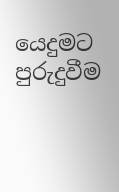යෙදුමට පුරුදුවීම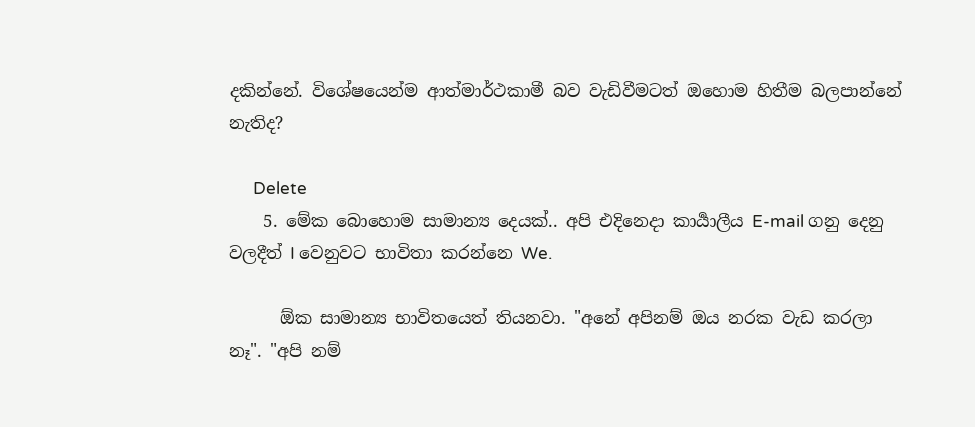දකින්නේ. විශේෂයෙන්ම ආත්මාර්ථකාමී බව වැඩිවීමටත් ඔහොම හිතීම බලපාන්නේ නැතිද?

      Delete
    5. මේක බොහොම සාමාන්‍ය දෙයක්.. අපි එදිනෙදා කාර්‍යාලීය E-mail ගනු දෙනු වලදීත් I වෙනුවට භාවිතා කරන්නෙ We.

      ඕක සාමාන්‍ය භාවිතයෙත් තියනවා. "අනේ අපිනම් ඔය නරක වැඩ කරලා නෑ". "අපි නම්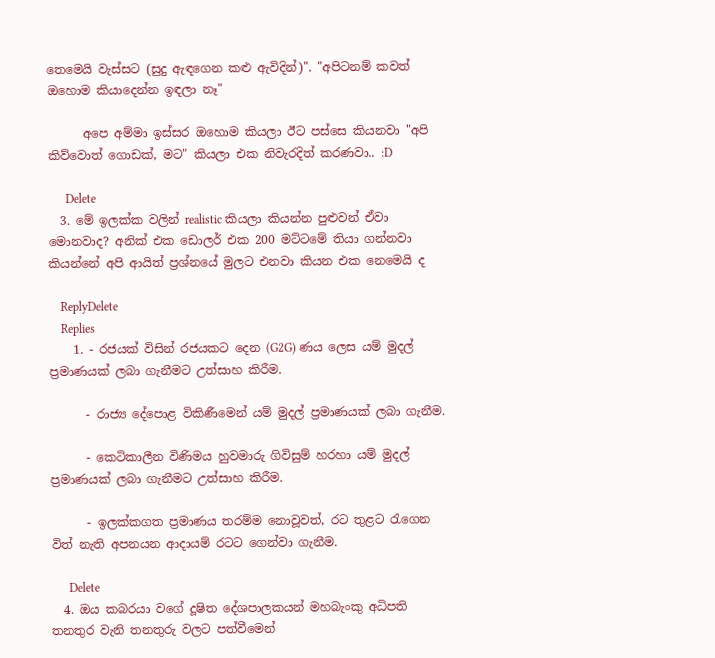තෙමෙයි වැස්සට (සුදු ඇඳගෙන කළු ඇවිදින්)". "අපිටනම් කවත් ඔහොම කියාදෙන්න ඉඳලා නෑ"

      අපෙ අම්මා ඉස්සර ඔහොම කියලා ඊට පස්සෙ කියනවා "අපි කිව්වොත් ගොඩක්, මට" කියලා එක නිවැරදිත් කරණවා.. :D

      Delete
  3. මේ ඉලක්ක වලින් realistic කියලා කියන්න පුළුවන් ඒවා මොනවාද? අනික් එක ඩොලර් එක 200 මට්ටමේ තියා ගන්නවා කියන්නේ අපි ආයිත් ප්‍රශ්නයේ මුලට එනවා කියන එක නෙමෙයි ද

    ReplyDelete
    Replies
    1. - රජයක් විසින් රජයකට දෙන (G2G) ණය ලෙස යම් මුදල් ප්‍රමාණයක් ලබා ගැනීමට උත්සාහ කිරීම.

      - රාජ්‍ය දේපොළ විකිණීමෙන් යම් මුදල් ප්‍රමාණයක් ලබා ගැනීම.

      - කෙටිකාලීන විණිමය හුවමාරු ගිවිසුම් හරහා යම් මුදල් ප්‍රමාණයක් ලබා ගැනීමට උත්සාහ කිරීම.

      - ඉලක්කගත ප්‍රමාණය තරම්ම නොවූවත්, රට තුළට රැගෙන විත් නැති අපනයන ආදායම් රටට ගෙන්වා ගැනීම.

      Delete
  4. ඔය කබරයා වගේ දූෂිත දේශපාලකයන් මහබැංකු අධිපති තනතුර වැනි තනතුරු වලට පත්වීමෙන්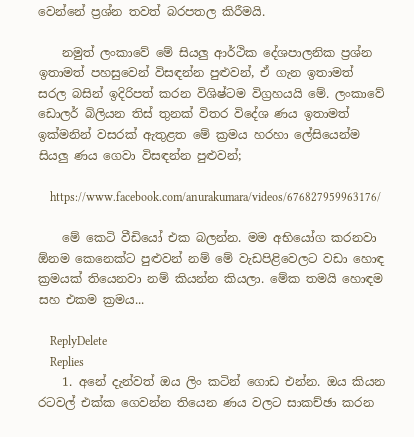වෙන්නේ ප්‍රශ්න තවත් බරපතල කිරීමයි.

    නමුත් ලංකාවේ මේ සියලු ආර්ථික දේශපාලනික ප්‍රශ්න ඉතාමත් පහසුවෙන් විසඳන්න පුළුවන්, ඒ ගැන ඉතාමත් සරල බසින් ඉදිරිපත් කරන විශිෂ්ටම විග්‍රහයයි මේ. ලංකාවේ ඩොලර් බිලියන තිස් තුනක් විතර විදේශ ණය ඉතාමත් ඉක්මනින් වසරක් ඇතුළත මේ ක්‍රමය හරහා ලේසියෙන්ම සියලු ණය ගෙවා විසඳන්න පුළුවන්;

    https://www.facebook.com/anurakumara/videos/676827959963176/

    මේ කෙටි වීඩියෝ එක බලන්න. මම අභියෝග කරනවා ඕනම කෙනෙක්ට පුළුවන් නම් මේ වැඩපිළිවෙලට වඩා හොඳ ක්‍රමයක් තියෙනවා නම් කියන්න කියලා. මේක තමයි හොඳම සහ එකම ක්‍රමය...

    ReplyDelete
    Replies
    1. අනේ දැන්වත් ඔය ලිං කටින් ගොඩ එන්න. ඔය කියන රටවල් එක්ක ගෙවන්න තියෙන ණය වලට සාකච්ඡා කරන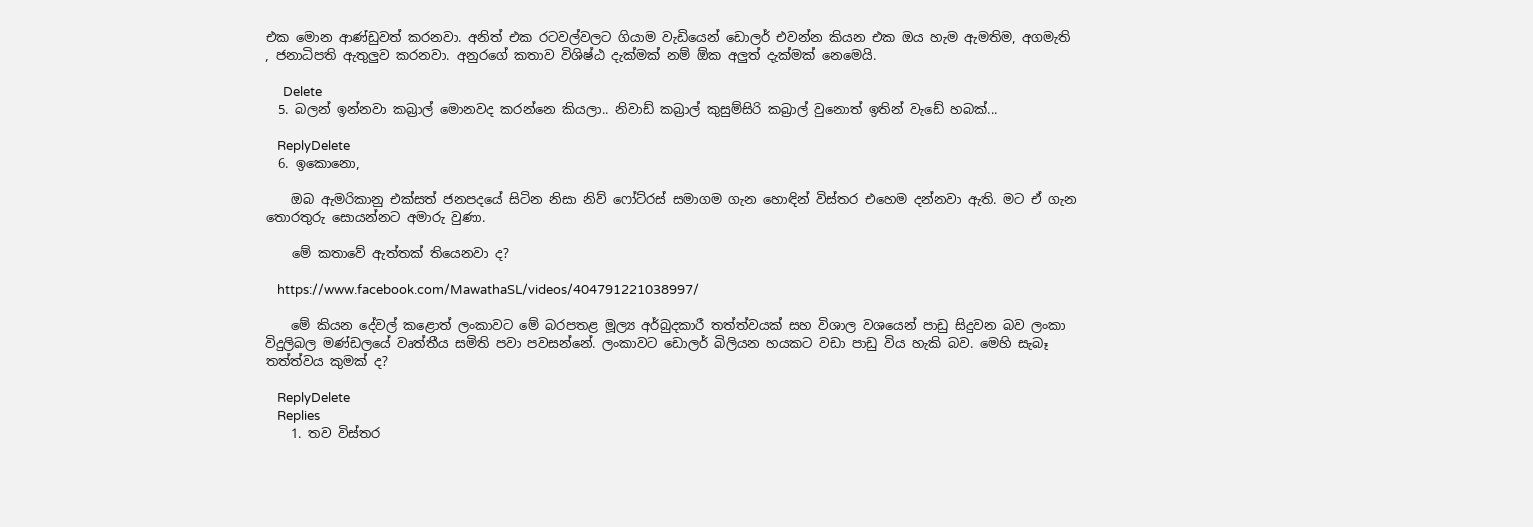එක මොන ආණ්ඩුවත් කරනවා. අනිත් එක රටවල්වලට ගියාම වැඩියෙන් ඩොලර් එවන්න කියන එක ඔය හැම ඇමතිම, අගමැති , ජනාධිපති ඇතුලුව කරනවා. අනුරගේ කතාව විශිෂ්ඨ දැක්මක් නම් ඕක අලුත් දැක්මක් නෙමෙයි.

      Delete
  5. බලන් ඉන්නවා කබ්‍රාල් මොනවද කරන්නෙ කියලා.. නිවාඩ් කබ්‍රාල් කුසුම්සිරි කබ්‍රාල් වුනොත් ඉතින් වැඩේ හබක්...

    ReplyDelete
  6. ඉකොනො,

    ඔබ ඇමරිකානු එක්සත් ජනපදයේ සිටින නිසා නිව් ෆෝට්රස් සමාගම ගැන හොඳින් විස්තර එහෙම දන්නවා ඇති. මට ඒ ගැන තොරතුරු සොයන්නට අමාරු වුණා.

    මේ කතාවේ ඇත්තක් තියෙනවා ද?

    https://www.facebook.com/MawathaSL/videos/404791221038997/

    මේ කියන දේවල් කළොත් ලංකාවට මේ බරපතළ මූල්‍ය අර්බුදකාරී තත්ත්වයක් සහ විශාල වශයෙන් පාඩු සිදුවන බව ලංකා විදුලිබල මණ්ඩලයේ වෘත්තීය සමිති පවා පවසන්නේ. ලංකාවට ඩොලර් බිලියන හයකට වඩා පාඩු විය හැකි බව. මෙහි සැබෑ තත්ත්වය කුමක් ද?

    ReplyDelete
    Replies
    1. තව විස්තර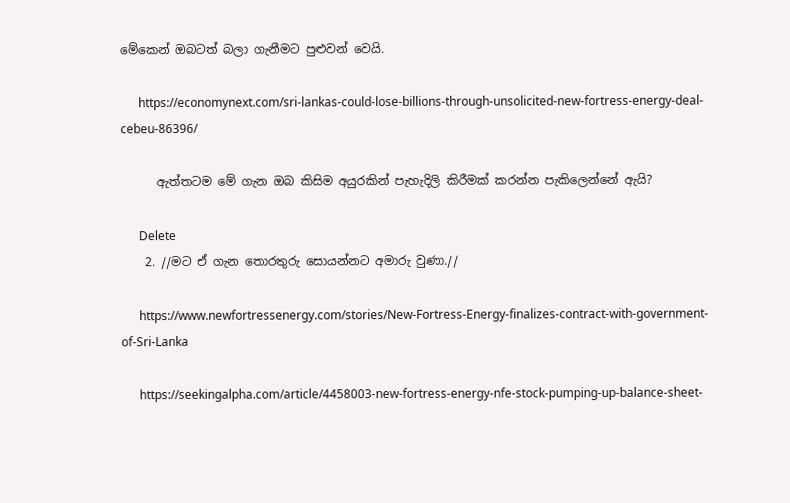මේකෙන් ඔබටත් බලා ගැනීමට පුළුවන් වෙයි.

      https://economynext.com/sri-lankas-could-lose-billions-through-unsolicited-new-fortress-energy-deal-cebeu-86396/

      ඇත්තටම මේ ගැන ඔබ කිසිම අයුරකින් පැහැදිලි කිරීමක් කරන්න පැකිලෙන්නේ ඇයි?

      Delete
    2. //මට ඒ ගැන තොරතුරු සොයන්නට අමාරු වුණා.//

      https://www.newfortressenergy.com/stories/New-Fortress-Energy-finalizes-contract-with-government-of-Sri-Lanka

      https://seekingalpha.com/article/4458003-new-fortress-energy-nfe-stock-pumping-up-balance-sheet-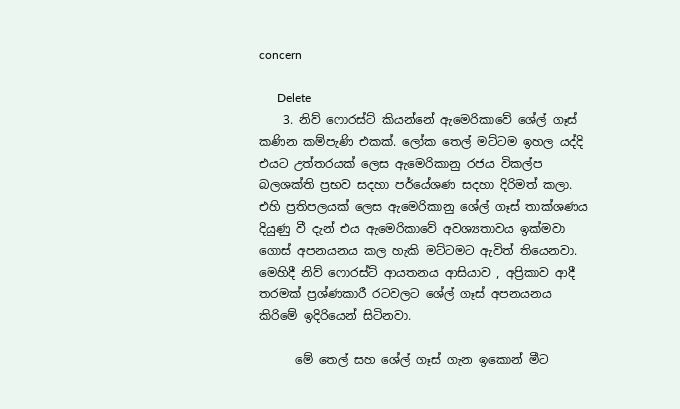concern

      Delete
    3. නිව් ෆොරස්ට් කියන්නේ ඇමෙරිකාවේ ශේල් ගෑස් කණින කම්පැණි එකක්. ලෝක තෙල් මට්ටම ඉහල යද්දි එයට උත්තරයක් ලෙස ඇමෙරිකානු රජය විකල්ප බලශක්ති ප්‍රභව සදහා පර්යේශණ සදහා දිරිමත් කලා. එහි ප්‍රතිපලයක් ලෙස ඇමෙරිකානු ශේල් ගෑස් තාක්ශණය දියුණු වී දැන් එය ඇමෙරිකාවේ අවශ්‍යතාවය ඉක්මවා ගොස් අපනයනය කල හැකි මට්ටමට ඇවිත් තියෙනවා. මෙහිදී නිව් ෆොරස්ට් ආයතනය ආසියාව , අප්‍රිකාව ආදී තරමක් ප්‍රශ්ණකාරී රටවලට ශේල් ගෑස් අපනයනය කිරිමේ ඉදිරියෙන් සිටිනවා.

      මේ තෙල් සහ ශේල් ගෑස් ගැන ඉකොන් මීට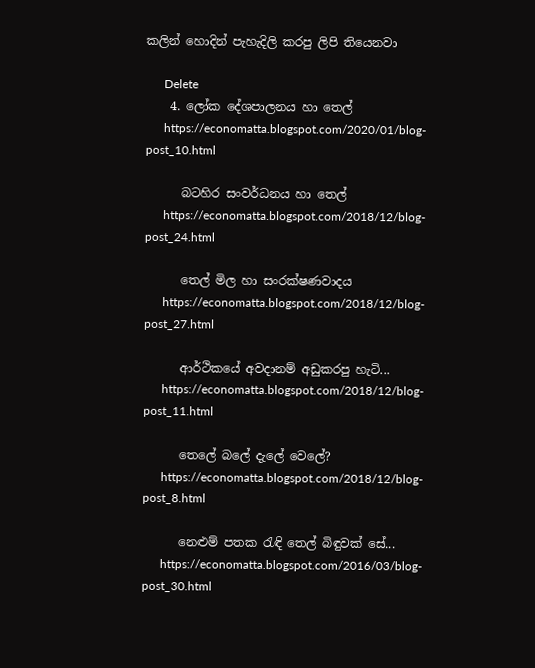කලින් හොදින් පැහැදිලි කරපු ලිපි තියෙනවා

      Delete
    4. ලෝක දේශපාලනය හා තෙල්
      https://economatta.blogspot.com/2020/01/blog-post_10.html

      බටහිර සංවර්ධනය හා තෙල්
      https://economatta.blogspot.com/2018/12/blog-post_24.html

      තෙල් මිල හා සංරක්ෂණවාදය
      https://economatta.blogspot.com/2018/12/blog-post_27.html

      ආර්ථිකයේ අවදානම් අඩුකරපු හැටි...
      https://economatta.blogspot.com/2018/12/blog-post_11.html

      තෙලේ බලේ දැලේ වෙලේ?
      https://economatta.blogspot.com/2018/12/blog-post_8.html

      නෙළුම් පතක රැඳි තෙල් බිඳුවක් සේ...
      https://economatta.blogspot.com/2016/03/blog-post_30.html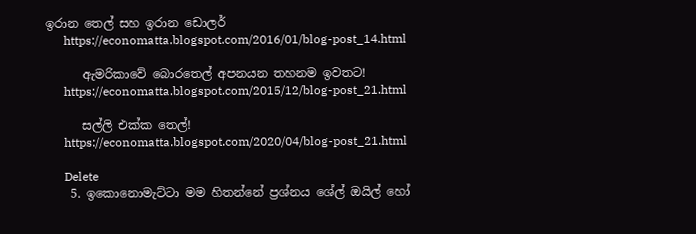ඉරාන තෙල් සහ ඉරාන ඩොලර්
      https://economatta.blogspot.com/2016/01/blog-post_14.html

      ඇමරිකාවේ බොරතෙල් අපනයන තහනම ඉවතට!
      https://economatta.blogspot.com/2015/12/blog-post_21.html

      සල්ලි එක්ක තෙල්!
      https://economatta.blogspot.com/2020/04/blog-post_21.html

      Delete
    5. ඉකොනොමැට්ටා මම හිතන්නේ ප්‍රශ්නය ශේල් ඔයිල් හෝ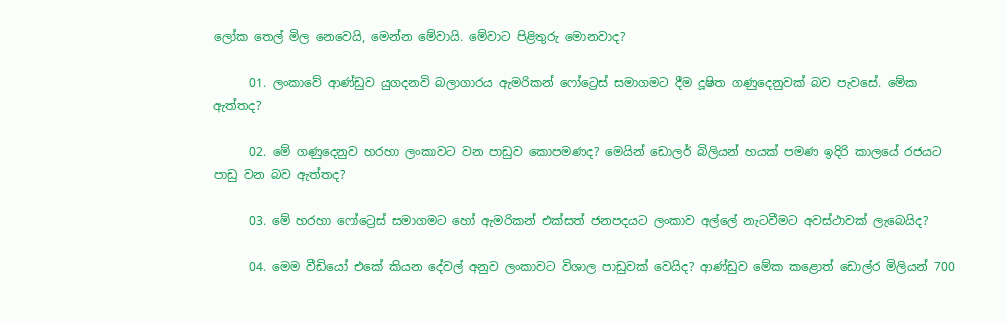ලෝක තෙල් මිල නෙවෙයි, මෙන්න මේවායි. මේවාට පිළිතුරු මොනවාද?

      01. ලංකාවේ ආණ්ඩුව යුගදනවි බලාගාරය ඇමරිකන් ෆෝට්‍රෙස් සමාගමට දීම දූෂිත ගණුදෙනුවක් බව පැවසේ. මේක ඇත්තද?

      02. මේ ගණුදෙනුව හරහා ලංකාවට වන පාඩුව කොපමණද? මෙයින් ඩොලර් බිලියන් හයක් පමණ ඉදිරි කාලයේ රජයට පාඩු වන බව ඇත්තද?

      03. මේ හරහා ෆෝට්‍රෙස් සමාගමට හෝ ඇමරිකන් එක්සත් ජනපදයට ලංකාව අල්ලේ නැටවීමට අවස්ථාවක් ලැබෙයිද?

      04. මෙම වීඩියෝ එකේ කියන දේවල් අනුව ලංකාවට විශාල පාඩුවක් වෙයිද? ආණ්ඩුව මේක කළොත් ඩොල්ර මිලියන් 700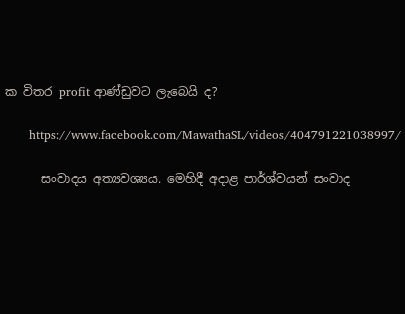ක විතර profit ආණ්ඩුවට ලැබෙයි ද?

      https://www.facebook.com/MawathaSL/videos/404791221038997/

      සංවාදය අත්‍යවශ්‍යය. මෙහිදී අදාළ පාර්ශ්වයන් සංවාද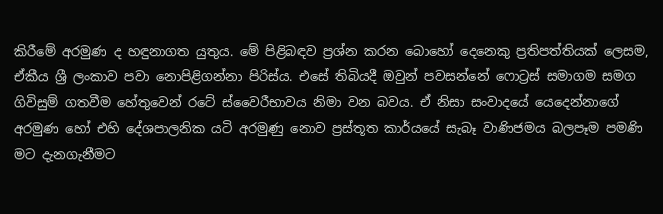කිරීමේ අරමුණ ද හඳුනාගත යුතුය. මේ පිළිබඳව ප්‍රශ්න කරන බොහෝ දෙනෙකු ප්‍රතිපත්තියක් ලෙසම, ඒකීය ශ්‍රී ලංකාව පවා නොපිළිගන්නා පිරිස්ය. එසේ තිබියදී ඔවුන් පවසන්නේ ෆොට්‍රස් සමාගම සමග ගිවිසුම් ගතවීම හේතුවෙන් රටේ ස්වෛරීභාවය නිමා වන බවය. ඒ නිසා සංවාදයේ යෙදෙන්නාගේ අරමුණ හෝ එහි දේශපාලනික යටි අරමුණු නොව ප්‍රස්තූත කාර්යයේ සැබෑ වාණිජමය බලපෑම පමණි මට දැනගැනීමට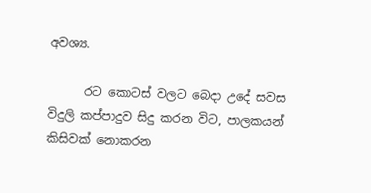අවශ්‍ය.

      රට කොටස් වලට බෙදා උදේ සවස විදුලි කප්පාදුව සිදු කරන විට, පාලකයන් කිසිවක් නොකරන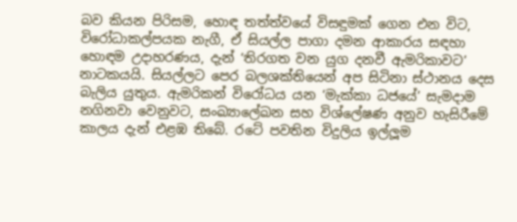බව කියන පිරිසම, හොඳ තත්ත්වයේ විසඳුමක් ගෙන එන විට, විරෝධාකල්පයක නැගී, ඒ සියල්ල පාගා දමන ආකාරය සඳහා හොඳම උදාහරණය, දැන් ‘තිරගත වන යුග දනවී ඇමරිකාවට’ නාටකයයි. සියල්ලට පෙර බලශක්තියෙන් අප සිටිනා ස්ථානය දෙස බැලිය යුතුය. ඇමරිකන් විරෝධය යන ‘මැක්කා ධජයේ’ සැමදාම නගිනවා වෙනුවට, සංඛ්‍යාලේඛන සහ විශ්ලේෂණ අනුව හැසිරීමේ කාලය දැන් එළඹ තිබේ. රටේ පවතින විදුලිය ඉල්ලූම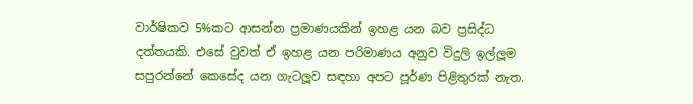වාර්ෂිකව 5%කට ආසන්න ප්‍රමාණයකින් ඉහළ යන බව ප්‍රසිද්ධ දත්තයකි. එසේ වුවත් ඒ ඉහළ යන පරිමාණය අනුව විදුලි ඉල්ලූම සපුරන්නේ කෙසේද යන ගැටලූව සඳහා අපට පූර්ණ පිළිතුරක් නැත.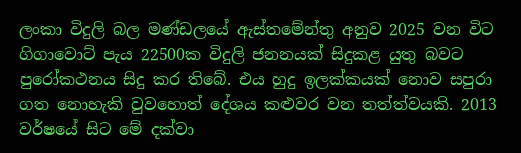ලංකා විදුලි බල මණ්ඩලයේ ඇස්තමේන්තු අනුව 2025 වන විට ගිගාවොට් පැය 22500ක විදුලි ජනනයක් සිදුකළ යුතු බවට පුරෝකථනය සිදු කර තිබේ. එය හුදු ඉලක්කයක් නොව සපුරා ගත නොහැකි වුවහොත් දේශය කළුවර වන තත්ත්වයකි. 2013 වර්ෂයේ සිට මේ දක්වා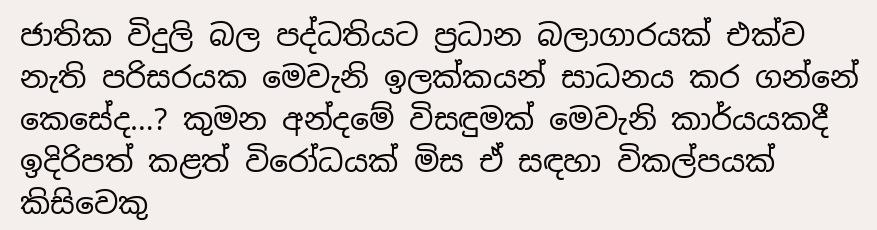ජාතික විදුලි බල පද්ධතියට ප්‍රධාන බලාගාරයක් එක්ව නැති පරිසරයක මෙවැනි ඉලක්කයන් සාධනය කර ගන්නේ කෙසේද…? කුමන අන්දමේ විසඳුමක් මෙවැනි කාර්යයකදී ඉදිරිපත් කළත් විරෝධයක් මිස ඒ සඳහා විකල්පයක් කිසිවෙකු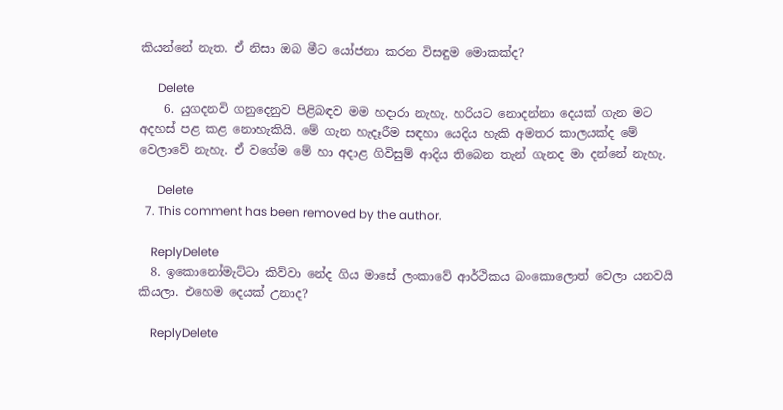කියන්නේ නැත. ඒ නිසා ඔබ මීට යෝජනා කරන විසඳුම මොකක්ද?

      Delete
    6. යුගදනවි ගනුදෙනුව පිළිබඳව මම හදාරා නැහැ. හරියට නොදන්නා දෙයක් ගැන මට අදහස් පළ කළ නොහැකියි. මේ ගැන හැදෑරීම සඳහා යෙදිය හැකි අමතර කාලයක්ද මේ වෙලාවේ නැහැ. ඒ වගේම මේ හා අදාළ ගිවිසුම් ආදිය තිබෙන තැන් ගැනද මා දන්නේ නැහැ.

      Delete
  7. This comment has been removed by the author.

    ReplyDelete
  8. ඉකොනෝමැට්ටා කිව්වා නේද ගිය මාසේ ලංකාවේ ආර්ථිකය බංකොලොත් වෙලා යනවයි කියලා. එහෙම දෙයක් උනාද?

    ReplyDelete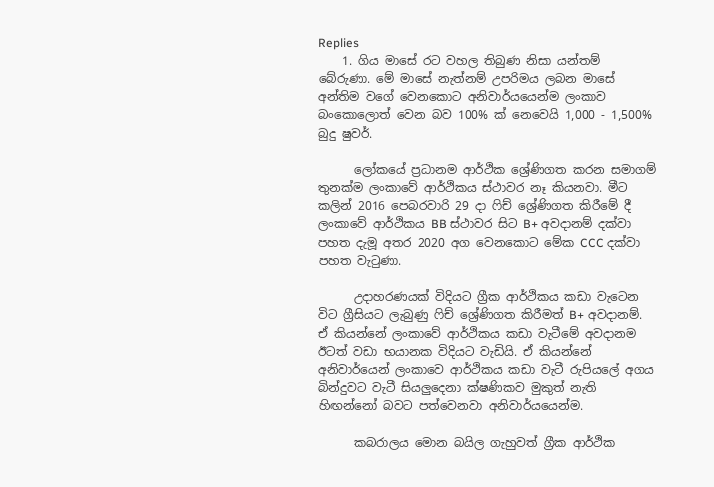Replies
    1. ගිය මාසේ රට වහල තිබුණ නිසා යන්තම් බේරුණා. මේ මාසේ නැත්නම් උපරිමය ලබන මාසේ අන්තිම වගේ වෙනකොට අනිවාර්යයෙන්ම ලංකාව බංකොලොත් වෙන බව 100% ක් නෙවෙයි 1,000 - 1,500% බුදු ෂුවර්.

      ලෝකයේ ප්‍රධානම ආර්ථික ශ්‍රේණිගත කරන සමාගම් තුනක්ම ලංකාවේ ආර්ථිකය ස්ථාවර නෑ කියනවා. මීට කලින් 2016 පෙබරවාරි 29 දා ෆිච් ශ්‍රේණිගත කිරීමේ දී ලංකාවේ ආර්ථිකය BB ස්ථාවර සිට B+ අවදානම් දක්වා පහත දැමූ අතර 2020 අග වෙනකොට මේක CCC දක්වා පහත වැටුණා.

      උදාහරණයක් විදියට ග්‍රීක ආර්ථිකය කඩා වැටෙන විට ග්‍රීසියට ලැබුණු ෆිච් ශ්‍රේණිගත කිරීමත් B+ අවදානම්. ඒ කියන්නේ ලංකාවේ ආර්ථිකය කඩා වැටීමේ අවදානම ඊටත් වඩා භයානක විදියට වැඩියි. ඒ කියන්නේ අනිවාර්යෙන් ලංකාවෙ ආර්ථිකය කඩා වැටී රුපියලේ අගය බින්දුවට වැටී සියලුදෙනා ක්ෂණිකව මුකුත් නැති හිඟන්නෝ බවට පත්වෙනවා අනිවාර්යයෙන්ම.

      කබරාලය මොන බයිල ගැහුවත් ග්‍රීක ආර්ථික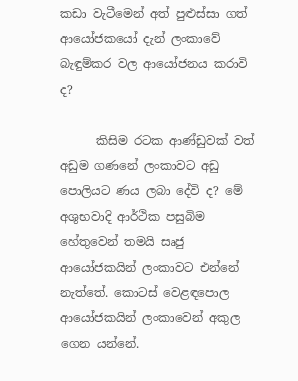කඩා වැටීමෙන් අත් පුළුස්සා ගත් ආයෝජකයෝ දැන් ලංකාවේ බැඳුම්කර වල ආයෝජනය කරාවි ද?

      කිසිම රටක ආණ්ඩුවක් වත් අඩුම ගණනේ ලංකාවට අඩු පොලියට ණය ලබා දේවි ද? මේ අශුභවාදි ආර්ථික පසුබිම හේතුවෙන් තමයි සෘජු ආයෝජකයින් ලංකාවට එන්නේ නැත්තේ. කොටස් වෙළඳපොල ආයෝජකයින් ලංකාවෙන් අකුල ගෙන යන්නේ.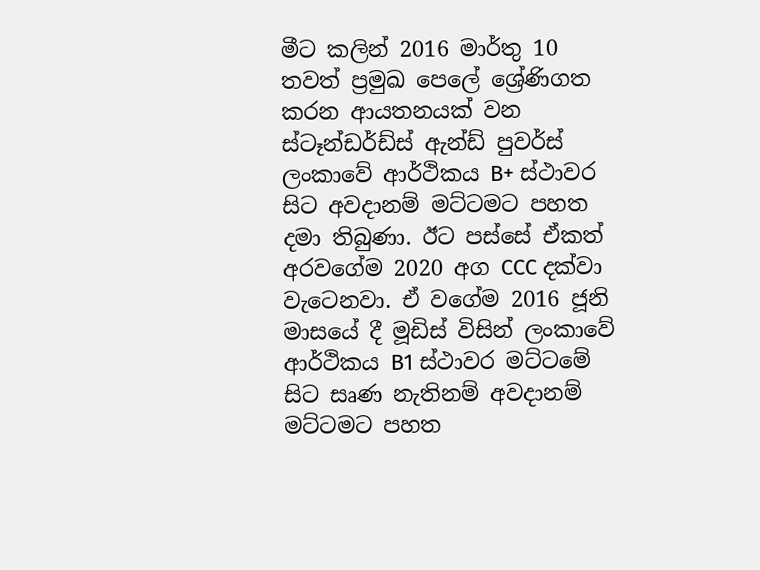මීට කලින් 2016 මාර්තු 10 තවත් ප්‍රමුඛ පෙලේ ශ්‍රේණිගත කරන ආයතනයක් වන ස්ටෑන්ඩර්ඩ්ස් ඇන්ඩ් පුවර්ස් ලංකාවේ ආර්ථිකය B+ ස්ථාවර සිට අවදානම් මට්ටමට පහත දමා තිබුණා. ඊට පස්සේ ඒකත් අරවගේම 2020 අග CCC දක්වා වැටෙනවා. ඒ වගේම 2016 ජූනි මාසයේ දී මූඩිස් විසින් ලංකාවේ ආර්ථිකය B1 ස්ථාවර මට්ටමේ සිට සෘණ නැතිනම් අවදානම් මට්ටමට පහත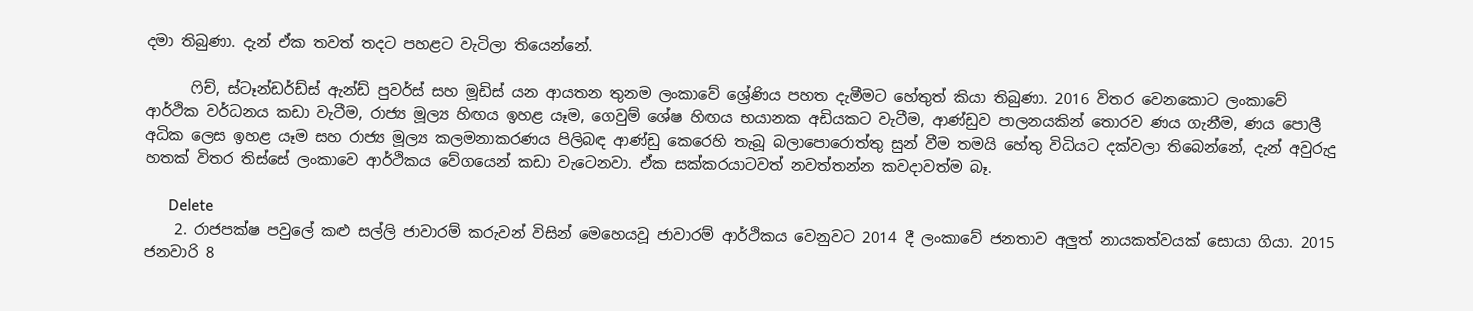දමා තිබුණා. දැන් ඒක තවත් තදට පහළට වැටිලා තියෙන්නේ.

      ෆිච්, ස්ටෑන්ඩර්ඩ්ස් ඇන්ඩ් පුවර්ස් සහ මූඩිස් යන ආයතන තුනම ලංකාවේ ශ්‍රේණිය පහත දැමීමට හේතුත් කියා තිබුණා. 2016 විතර වෙනකොට ලංකාවේ ආර්ථික වර්ධනය කඩා වැටීම, රාජ්‍ය මූල්‍ය හිඟය ඉහළ යෑම, ගෙවුම් ශේෂ හිඟය භයානක අඩියකට වැටීම, ආණ්ඩුව පාලනයකින් තොරව ණය ගැනීම, ණය පොලී අධික ලෙස ඉහළ යෑම සහ රාජ්‍ය මූල්‍ය කලමනාකරණය පිලිබඳ ආණ්ඩු කෙරෙහි තැබූ බලාපොරොත්තු සුන් වීම තමයි හේතු විධියට දක්වලා තිබෙන්නේ, දැන් අවුරුදු හතක් විතර තිස්සේ ලංකාවෙ ආර්ථිකය වේගයෙන් කඩා වැටෙනවා. ඒක සක්කරයාටවත් නවත්තන්න කවදාවත්ම බෑ.

      Delete
    2. රාජපක්ෂ පවුලේ කළු සල්ලි ජාවාරම් කරුවන් විසින් මෙහෙයවූ ජාවාරම් ආර්ථිකය වෙනුවට 2014 දී ලංකාවේ ජනතාව අලුත් නායකත්වයක් සොයා ගියා. 2015 ජනවාරි 8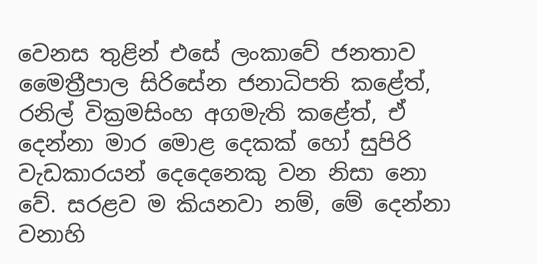වෙනස තුළින් එසේ ලංකාවේ ජනතාව මෛත්‍රීපාල සිරිසේන ජනාධිපති කළේත්, රනිල් වික්‍රමසිංහ අගමැති කළේත්, ඒ දෙන්නා මාර මොළ දෙකක් හෝ සුපිරි වැඩකාරයන් දෙදෙනෙකු වන නිසා නො වේ. සරළව ම කියනවා නම්, මේ දෙන්නා වනාහි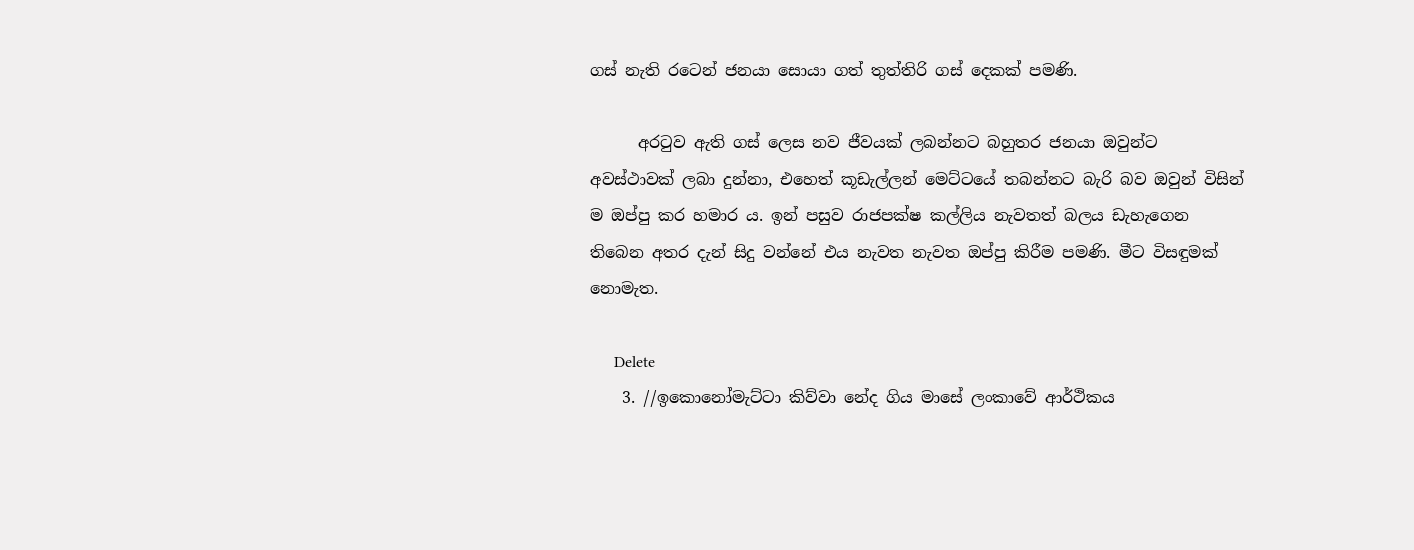ගස් නැති රටෙන් ජනයා සොයා ගත් තුත්තිරි ගස් දෙකක් පමණි.

      අරටුව ඇති ගස් ලෙස නව ජීවයක් ලබන්නට බහුතර ජනයා ඔවුන්ට අවස්ථාවක් ලබා දුන්නා, එහෙත් කූඩැල්ලන් මෙට්ටයේ තබන්නට බැරි බව ඔවුන් විසින් ම ඔප්පු කර හමාර ය. ඉන් පසුව රාජපක්ෂ කල්ලිය නැවතත් බලය ඩැහැගෙන තිබෙන අතර දැන් සිදු වන්නේ එය නැවත නැවත ඔප්පු කිරීම පමණි. මීට විසඳුමක් නොමැත.

      Delete
    3. //ඉකොනෝමැට්ටා කිව්වා නේද ගිය මාසේ ලංකාවේ ආර්ථිකය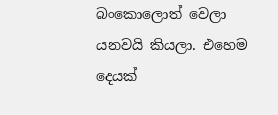බංකොලොත් වෙලා යනවයි කියලා. එහෙම දෙයක්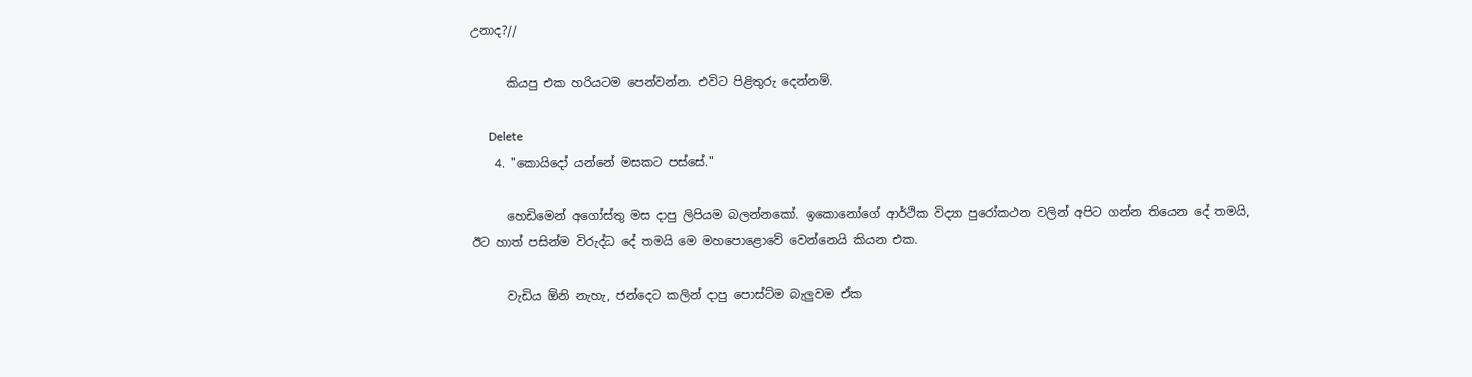උනාද?//

      කියපු එක හරියටම පෙන්වන්න. එවිට පිළිතුරු දෙන්නම්.

      Delete
    4. "කොයිදෝ යන්නේ මසකට පස්සේ."

      හෙඩිමෙන් අගෝස්තු මස දාපු ලිපියම බලන්නකෝ. ඉකොනෝගේ ආර්ථික විද්‍යා පුරෝකථන වලින් අපිට ගන්න තියෙන දේ තමයි, ඊට හාත් පසින්ම විරුද්ධ දේ තමයි මෙ මහපොළොවේ වෙන්නෙයි කියන එක.

      වැඩිය ඕනි නැහැ, ජන්දෙට කලින් දාපු පොස්ට්ම බැලුවම ඒක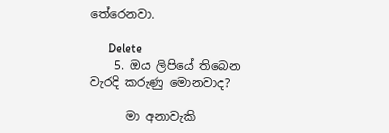තේරෙනවා.

      Delete
    5. ඔය ලිපියේ තිබෙන වැරදි කරුණු මොනවාද?

      මා අනාවැකි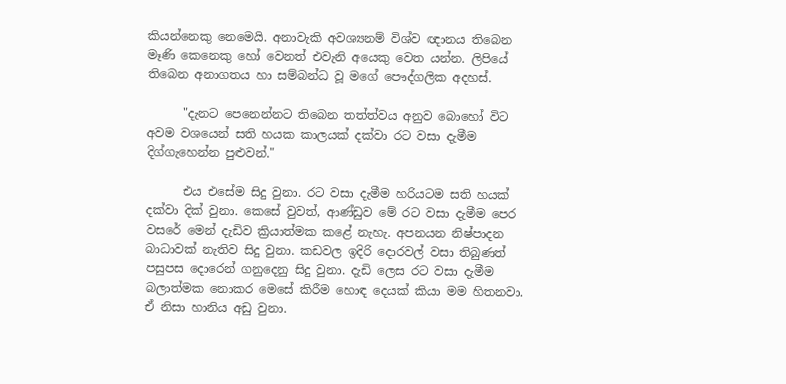කියන්නෙකු නෙමෙයි. අනාවැකි අවශ්‍යනම් විශ්ව ඥානය තිබෙන මෑණි කෙනෙකු හෝ වෙනත් එවැනි අයෙකු වෙත යන්න. ලිපියේ තිබෙන අනාගතය හා සම්බන්ධ වූ මගේ පෞද්ගලික අදහස්.

      "දැනට පෙනෙන්නට තිබෙන තත්ත්වය අනුව බොහෝ විට අවම වශයෙන් සති හයක කාලයක් දක්වා රට වසා දැමීම දිග්ගැහෙන්න පුළුවන්."

      එය එසේම සිදු වුනා. රට වසා දැමීම හරියටම සති හයක් දක්වා දික් වුනා. කෙසේ වුවත්, ආණ්ඩුව මේ රට වසා දැමීම පෙර වසරේ මෙන් දැඩිව ක්‍රියාත්මක කළේ නැහැ. අපනයන නිෂ්පාදන බාධාවක් නැතිව සිදු වුනා. කඩවල ඉදිරි දොරවල් වසා තිබුණත් පසුපස දොරෙන් ගනුදෙනු සිදු වුනා. දැඩි ලෙස රට වසා දැමීම බලාත්මක නොකර මෙසේ කිරීම හොඳ දෙයක් කියා මම හිතනවා. ඒ නිසා හානිය අඩු වුනා.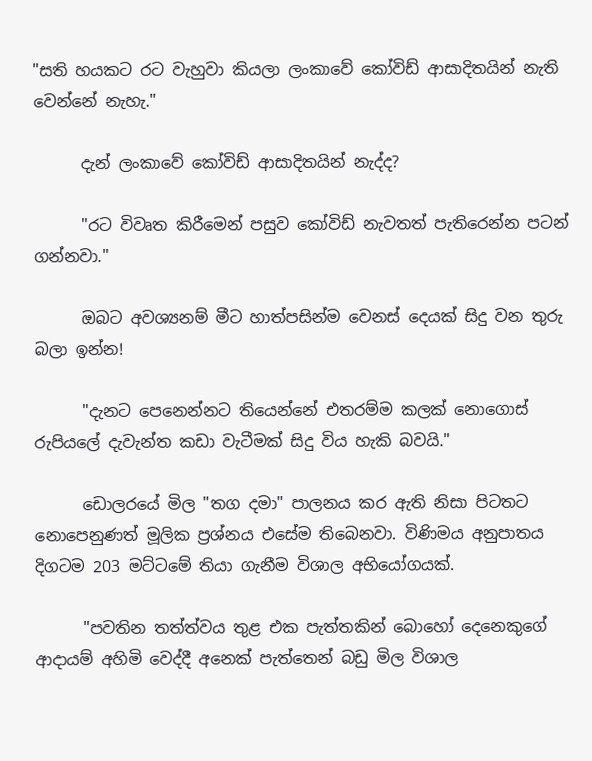"සති හයකට රට වැහුවා කියලා ලංකාවේ කෝවිඩ් ආසාදිතයින් නැති වෙන්නේ නැහැ."

      දැන් ලංකාවේ කෝවිඩ් ආසාදිතයින් නැද්ද?

      "රට විවෘත කිරීමෙන් පසුව කෝවිඩ් නැවතත් පැතිරෙන්න පටන් ගන්නවා."

      ඔබට අවශ්‍යනම් මීට හාත්පසින්ම වෙනස් දෙයක් සිදු වන තුරු බලා ඉන්න!

      "දැනට පෙනෙන්නට තියෙන්නේ එතරම්ම කලක් නොගොස් රුපියලේ දැවැන්ත කඩා වැටීමක් සිදු විය හැකි බවයි."

      ඩොලරයේ මිල "තග දමා" පාලනය කර ඇති නිසා පිටතට නොපෙනුණත් මූලික ප්‍රශ්නය එසේම තිබෙනවා. විණිමය අනුපාතය දිගටම 203 මට්ටමේ තියා ගැනීම විශාල අභියෝගයක්.

      "පවතින තත්ත්වය තුළ එක පැත්තකින් බොහෝ දෙනෙකුගේ ආදායම් අහිමි වෙද්දී අනෙක් පැත්තෙන් බඩු මිල විශාල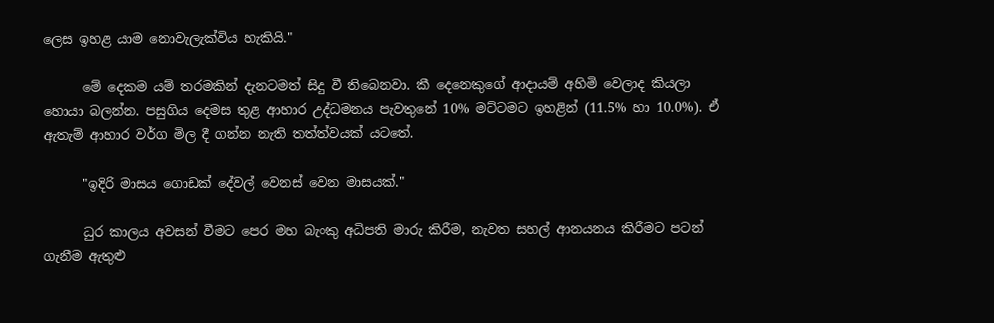ලෙස ඉහළ යාම නොවැලැක්විය හැකියි."

      මේ දෙකම යම් තරමකින් දැනටමත් සිදු වී තිබෙනවා. කී දෙනෙකුගේ ආදායම් අහිමි වෙලාද කියලා හොයා බලන්න. පසුගිය දෙමස තුළ ආහාර උද්ධමනය පැවතුනේ 10% මට්ටමට ඉහළින් (11.5% හා 10.0%). ඒ ඇතැම් ආහාර වර්ග මිල දී ගන්න නැති තත්ත්වයක් යටතේ.

      "ඉදිරි මාසය ගොඩක් දේවල් වෙනස් වෙන මාසයක්."

      ධුර කාලය අවසන් වීමට පෙර මහ බැංකු අධිපති මාරු කිරීම, නැවත සහල් ආනයනය කිරීමට පටන් ගැනීම ඇතුළු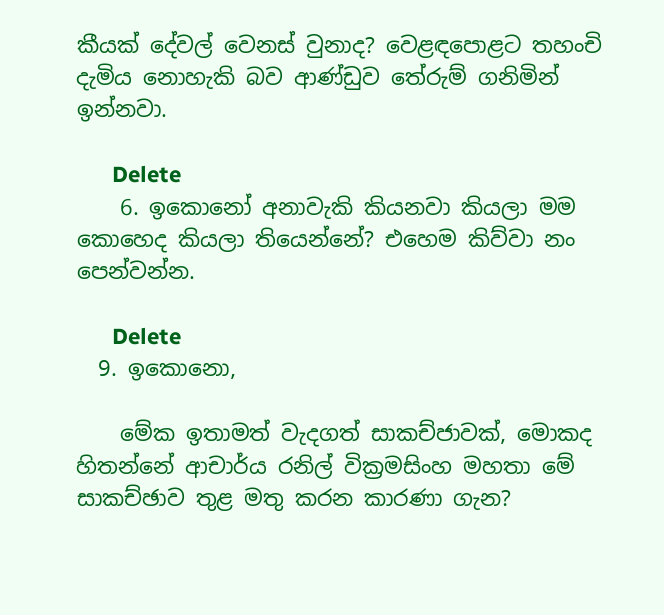කීයක් දේවල් වෙනස් වුනාද? වෙළඳපොළට තහංචි දැමිය නොහැකි බව ආණ්ඩුව තේරුම් ගනිමින් ඉන්නවා.

      Delete
    6. ඉකොනෝ අනාවැකි කියනවා කියලා මම කොහෙද කියලා තියෙන්නේ? එහෙම කිව්වා නං පෙන්වන්න.

      Delete
  9. ඉකොනො,

    මේක ඉතාමත් වැදගත් සාකච්ජාවක්, මොකද හිතන්නේ ආචාර්ය රනිල් වික්‍රමසිංහ මහතා මේ සාකච්ඡාව තුළ මතු කරන කාරණා ගැන?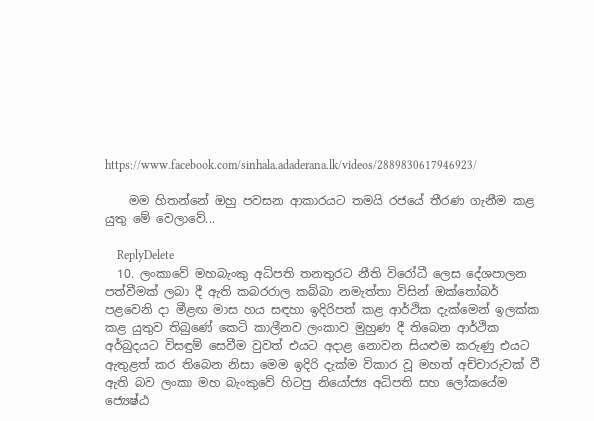https://www.facebook.com/sinhala.adaderana.lk/videos/2889830617946923/

    මම හිතන්නේ ඔහු පවසන ආකාරයට තමයි රජයේ තීරණ ගැනීම කළ යුතු මේ වෙලාවේ...

    ReplyDelete
  10. ලංකාවේ මහබැංකු අධිපති තනතුරට නීති විරෝධී ලෙස දේශපාලන පත්වීමක් ලබා දී ඇති කබරරාල කබ්බා නමැත්තා විසින් ඔක්තෝබර් පළවෙනි දා මීළඟ මාස හය සඳහා ඉදිරිපත් කළ ආර්ථික දැක්මෙන් ඉලක්ක කළ යුතුව තිබුණේ කෙටි කාල‍ීනව ලංකාව මුහුණ දී තිබෙන ආර්ථික අර්බුදයට විසඳුම් සෙවීම වුවත් එයට අදාළ නොවන සියළුම කරුණු එයට ඇතුළත් කර තිබෙන නිසා මෙම ඉදිරි දැක්ම විකාර වූ මහත් අච්චාරුවක් වී ඇති බව ලංකා මහ බැංකුවේ හිටපු නියෝජ්‍ය අධිපති සහ ලෝකයේම ජ්‍යෙෂ්ඨ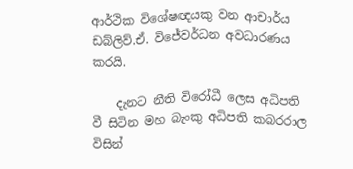ආර්ථික විශේෂඥයකු වන ආචාර්ය ඩබ්ලිව්.ඒ. විජේවර්ධන අවධාරණය කරයි.

    දැනට නීති විරෝධී ලෙස අධිපති වී සිටින මහ බැංකු අධිපති කබරරාල විසින්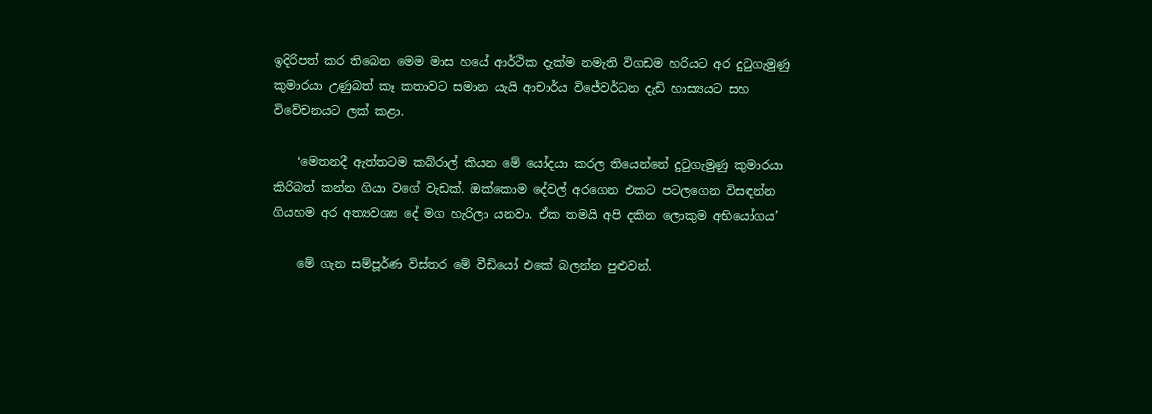ඉදිරිපත් කර තිබෙන මෙම මාස හයේ ආර්ථික දැක්ම නමැති විගඩම හරියට අර දුටුගැමුණු කුමාරයා උණුබත් කෑ කතාවට සමාන යැයි ආචාර්ය විජේවර්ධන දැඩි හාස්‍යයට සහ විවේචනයට ලක් කළා.

    ‘මෙතනදී ඇත්තටම කබ්රාල් කියන මේ යෝදයා කරල තියෙන්නේ දුටුගැමුණු කුමාරයා කිරිබත් කන්න ගියා වගේ වැඩක්. ඔක්කොම දේවල් අරගෙන එකට පටලගෙන විසඳන්න ගියහම අර අත්‍යවශ්‍ය දේ මග හැරිලා යනවා. ඒක තමයි අපි දකින ලොකුම අභියෝගය’

    මේ ගැන සම්පූර්ණ විස්තර මේ වීඩියෝ එකේ බලන්න පුළුවන්.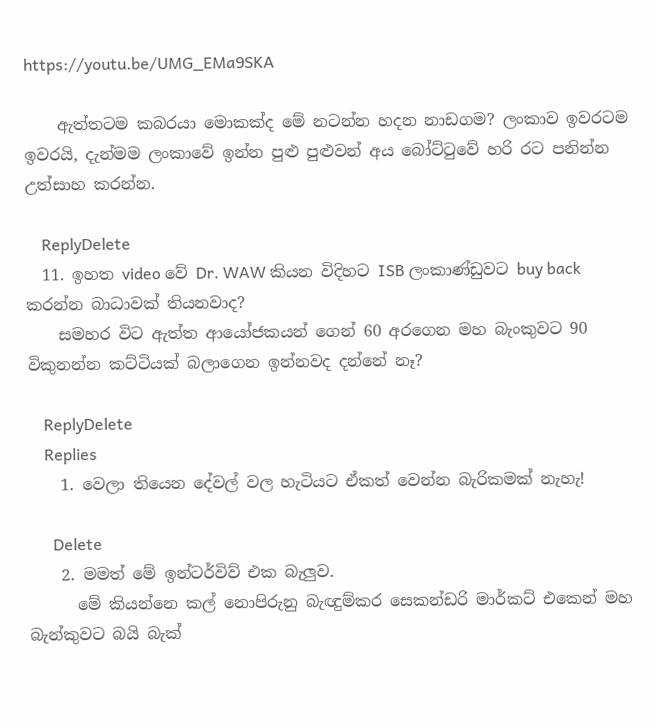https://youtu.be/UMG_EMa9SKA

    ඇත්තටම කබරයා මොකක්ද මේ නටන්න හදන නාඩගම? ලංකාව ඉවරටම ඉවරයි, දැන්මම ලංකාවේ ඉන්න පුළු පුළුවන් අය බෝට්ටුවේ හරි රට පනින්න උත්සාහ කරන්න.

    ReplyDelete
  11. ඉහත video වේ Dr. WAW කියන විදිහට ISB ලංකාණ්ඩුවට buy back කරන්න බාධාවක් තියනවාද?
    සමහර විට ඇත්ත ආයෝජකයන් ගෙන් 60 අරගෙන මහ බැංකුවට 90 විකුනන්න කට්ටියක් බලාගෙන ඉන්නවද දන්නේ නෑ?

    ReplyDelete
    Replies
    1. වෙලා තියෙන දේවල් වල හැටියට ඒකත් වෙන්න බැරිකමක් නැහැ!

      Delete
    2. මමත් මේ ඉන්ටර්විව් එක බැලුව.
      මේ කියන්නෙ කල් නොපිරුනු බැඥුම්කර සෙකන්ඩරි මාර්කට් එකෙන් මහ බැන්කුවට බයි බැක්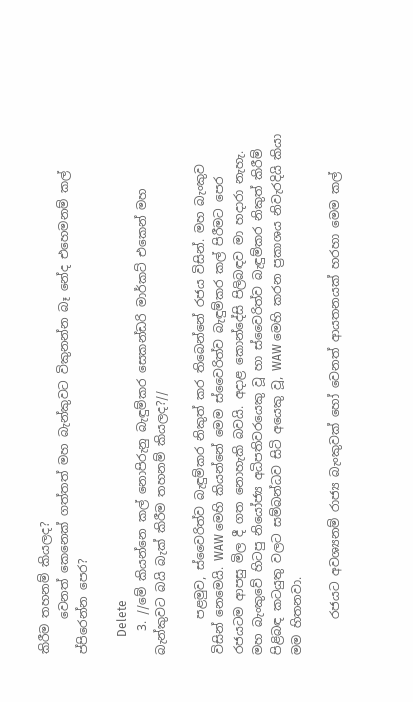කිරීම තහනම් කියලද?
      වෙනත් කෙනෙක් ගත්තත් මහ බැන්කුවට විකුනන්න බෑ නේද එහෙමනම් කල් ප්පිරෙන්න පෙර?

      Delete
    3. //මේ කියන්නෙ කල් නොපිරුනු බැඳුම්කර සෙකන්ඩරි මාර්කට් එකෙන් මහ බැන්කුවට බයි බැක් කිරීම තහනම් කියලද?//

      පළමුව, ස්වෛරිත්ව බැඳුම්කර නිකුත් කර තිබෙන්නේ රජය විසින්. මහ බැංකුව විසින් නෙමෙයි. WAW මෙහි කියන්නේ මෙම ස්වෛරිත්ව බැඳුම්කර කල් පිරීමට පෙර රජයටම ආපසු මිල දී ගත නොහැකි බවයි. අදාළ කොන්දේසි පිලිබඳව මා හදාරා නැහැ. මහ බැංකුවේ හිටපු නියෝජ්‍ය අධිපතිවරයෙකු වූ හා ස්වෛරිත්ව බැඳුම්කර නිකුත් කිරීම් පිළිබඳ කටයුතු වලට සම්බන්ධව සිටි අයෙකු වූ, WAW මෙහි කරන ප්‍රකාශය නිවැරදියි කියා මම හිතනවා.

      රජයට අවශ්‍යනම් රාජ්‍ය බැංකුවක් හෝ වෙනත් ආයතනයක් හරහා මෙම කල්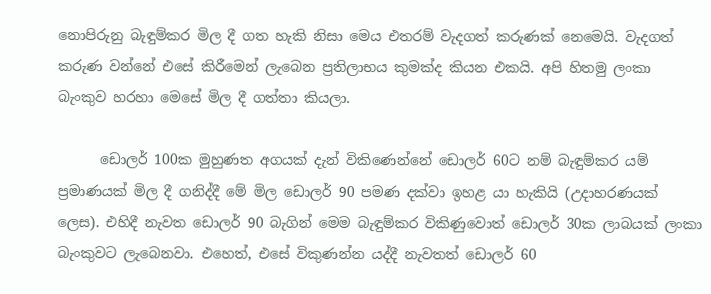නොපිරුනු බැඳුම්කර මිල දී ගත හැකි නිසා මෙය එතරම් වැදගත් කරුණක් නෙමෙයි. වැදගත් කරුණ වන්නේ එසේ කිරීමෙන් ලැබෙන ප්‍රතිලාභය කුමක්ද කියන එකයි. අපි හිතමු ලංකා බැංකුව හරහා මෙසේ මිල දී ගත්තා කියලා.

      ඩොලර් 100ක මුහුණත අගයක් දැන් විකිණෙන්නේ ඩොලර් 60ට නම් බැඳුම්කර යම් ප්‍රමාණයක් මිල දී ගනිද්දී මේ මිල ඩොලර් 90 පමණ දක්වා ඉහළ යා හැකියි (උදාහරණයක් ලෙස). එහිදී නැවත ඩොලර් 90 බැගින් මෙම බැඳුම්කර විකිණුවොත් ඩොලර් 30ක ලාබයක් ලංකා බැංකුවට ලැබෙනවා. එහෙත්, එසේ විකුණන්න යද්දී නැවතත් ඩොලර් 60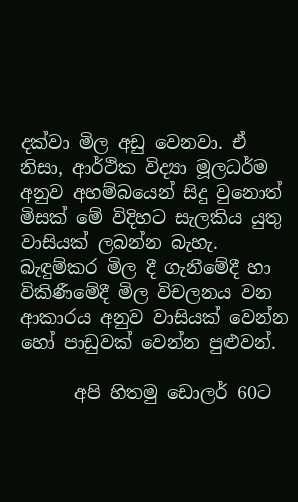දක්වා මිල අඩු වෙනවා. ඒ නිසා, ආර්ථික විද්‍යා මූලධර්ම අනුව අහම්බයෙන් සිදු වුනොත් මිසක් මේ විදිහට සැලකිය යුතු වාසියක් ලබන්න බැහැ. බැඳුම්කර මිල දී ගැනීමේදී හා විකිණීමේදී මිල විචලනය වන ආකාරය අනුව වාසියක් වෙන්න හෝ පාඩුවක් වෙන්න පුළුවන්.

      අපි හිතමු ඩොලර් 60ට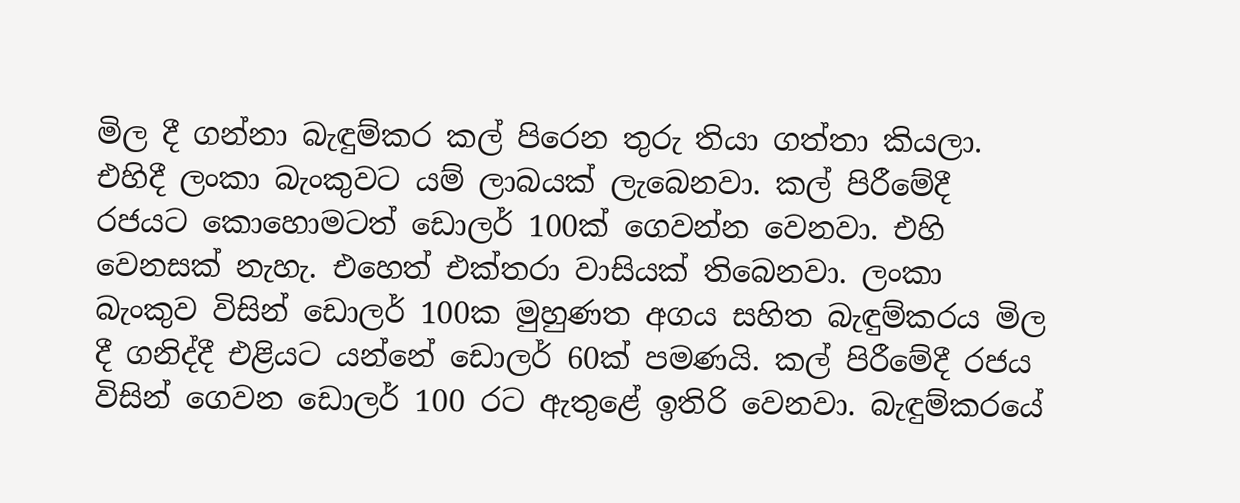මිල දී ගන්නා බැඳුම්කර කල් පිරෙන තුරු තියා ගත්තා කියලා. එහිදී ලංකා බැංකුවට යම් ලාබයක් ලැබෙනවා. කල් පිරීමේදී රජයට කොහොමටත් ඩොලර් 100ක් ගෙවන්න වෙනවා. එහි වෙනසක් නැහැ. එහෙත් එක්තරා වාසියක් තිබෙනවා. ලංකා බැංකුව විසින් ඩොලර් 100ක මුහුණත අගය සහිත බැඳුම්කරය මිල දී ගනිද්දී එළියට යන්නේ ඩොලර් 60ක් පමණයි. කල් පිරීමේදී රජය විසින් ගෙවන ඩොලර් 100 රට ඇතුළේ ඉතිරි වෙනවා. බැඳුම්කරයේ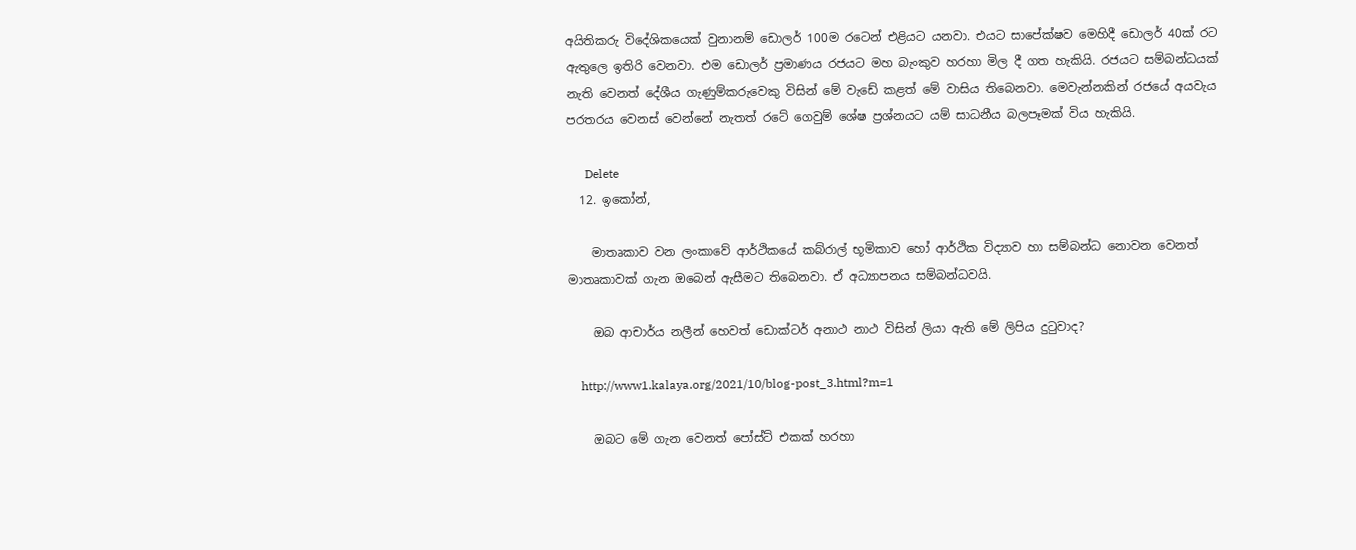අයිතිකරු විදේශිකයෙක් වුනානම් ඩොලර් 100ම රටෙන් එළියට යනවා. එයට සාපේක්ෂව මෙහිදී ඩොලර් 40ක් රට ඇතුලෙ ඉතිරි වෙනවා. එම ඩොලර් ප්‍රමාණය රජයට මහ බැංකුව හරහා මිල දී ගත හැකියි. රජයට සම්බන්ධයක් නැති වෙනත් දේශීය ගැණුම්කරුවෙකු විසින් මේ වැඩේ කළත් මේ වාසිය තිබෙනවා. මෙවැන්නකින් රජයේ අයවැය පරතරය වෙනස් වෙන්නේ නැතත් රටේ ගෙවුම් ශේෂ ප්‍රශ්නයට යම් සාධනීය බලපෑමක් විය හැකියි.

      Delete
  12. ඉකෝන්,

    මාතෘකාව වන ලංකාවේ ආර්ථිකයේ කබ්රාල් භූමිකාව හෝ ආර්ථික විද්‍යාව හා සම්බන්ධ නොවන වෙනත් මාතෘකාවක් ගැන ඔබෙන් ඇසීමට තිබෙනවා. ඒ අධ්‍යාපනය සම්බන්ධවයි.

    ඔබ ආචාර්ය නලීන් හෙවත් ඩොක්ටර් අනාථ නාථ විසින් ලියා ඇති මේ ලිපිය දුටුවාද?

    http://www1.kalaya.org/2021/10/blog-post_3.html?m=1

    ඔබට මේ ගැන වෙනත් පෝස්ට් එකක් හරහා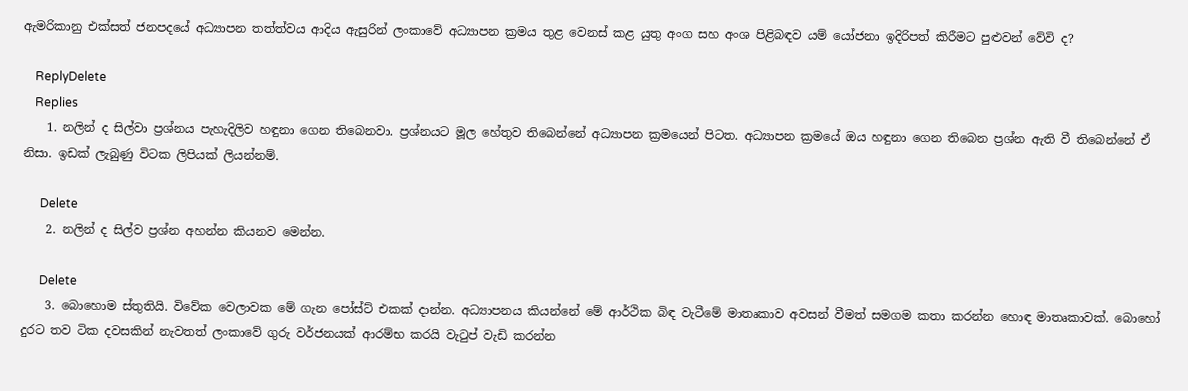ඇමරිකානු එක්සත් ජනපදයේ අධ්‍යාපන තත්ත්වය ආදිය ඇසුරින් ලංකාවේ අධ්‍යාපන ක්‍රමය තුළ වෙනස් කළ යුතු අංග සහ අංශ පිළිබඳව යම් යෝජනා ඉදිරිපත් කිරීමට පුළුවන් වේවි ද?

    ReplyDelete
    Replies
    1. නලින් ද සිල්වා ප්‍රශ්නය පැහැදිලිව හඳුනා ගෙන තිබෙනවා. ප්‍රශ්නයට මූල හේතුව තිබෙන්නේ අධ්‍යාපන ක්‍රමයෙන් පිටත. අධ්‍යාපන ක්‍රමයේ ඔය හඳුනා ගෙන තිබෙන ප්‍රශ්න ඇති වී තිබෙන්නේ ඒ නිසා. ඉඩක් ලැබුණු විටක ලිපියක් ලියන්නම්.

      Delete
    2. නලින් ද සිල්ව ප්‍රශ්න අහන්න කියනව මෙන්න.

      Delete
    3. බොහොම ස්තුතියි. විවේක වෙලාවක මේ ගැන පෝස්ට් එකක් දාන්න. අධ්‍යාපනය කියන්නේ මේ ආර්ථික බිඳ වැටීමේ මාතෘකාව අවසන් වීමත් සමගම කතා කරන්න හොඳ මාතෘකාවක්. බොහෝ දුරට තව ටික දවසකින් නැවතත් ලංකාවේ ගුරු වර්ජනයක් ආරම්භ කරයි වැටුප් වැඩි කරන්න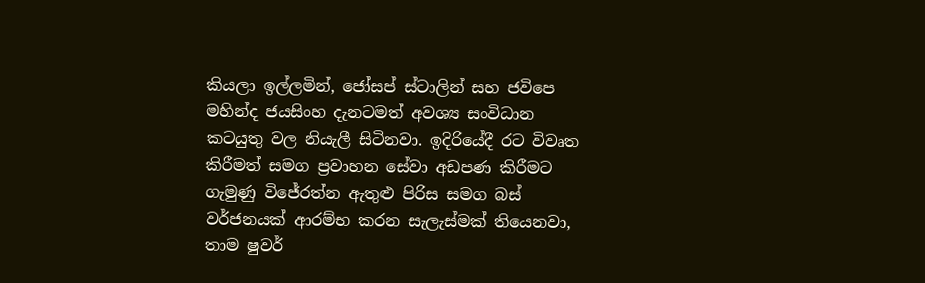කියලා ඉල්ලමින්, ජෝසප් ස්ටාලින් සහ ජවිපෙ මහින්ද ජයසිංහ දැනටමත් අවශ්‍ය සංවිධාන කටයුතු වල නියැලී සිටිනවා. ඉදිරියේදී රට විවෘත කිරීමත් සමග ප්‍රවාහන සේවා අඩපණ කිරීමට ගැමුණු විජේරත්න ඇතුළු පිරිස සමග බස් වර්ජනයක් ආරම්භ කරන සැලැස්මක් තියෙනවා, තාම ෂුවර්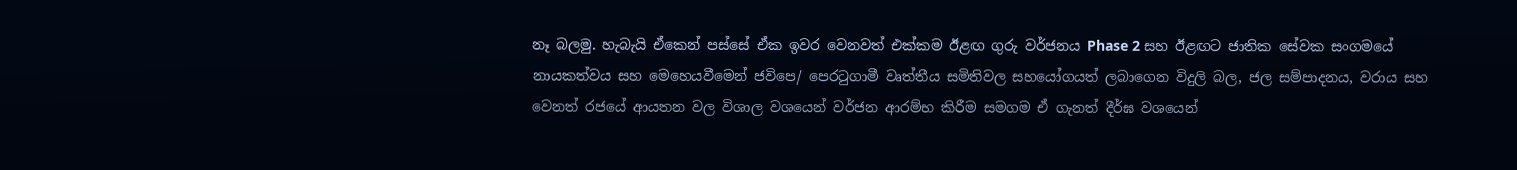නෑ බලමු. හැබැයි ඒකෙන් පස්සේ ඒක ඉවර වෙනවත් එක්කම ඊළඟ ගුරු වර්ජනය Phase 2 සහ ඊළඟට ජාතික සේවක සංගමයේ නායකත්වය සහ මෙහෙයවීමෙන් ජවිපෙ/ පෙරටුගාමී වෘත්තීය සමිතිවල සහයෝගයත් ලබාගෙන විදුලි බල, ජල සම්පාදනය, වරාය සහ වෙනත් රජයේ ආයතන වල විශාල වශයෙන් වර්ජන ආරම්භ කිරීම සමගම ඒ ගැනත් දීර්ඝ වශයෙන්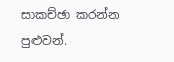සාකච්ඡා කරන්න පුළුවන්.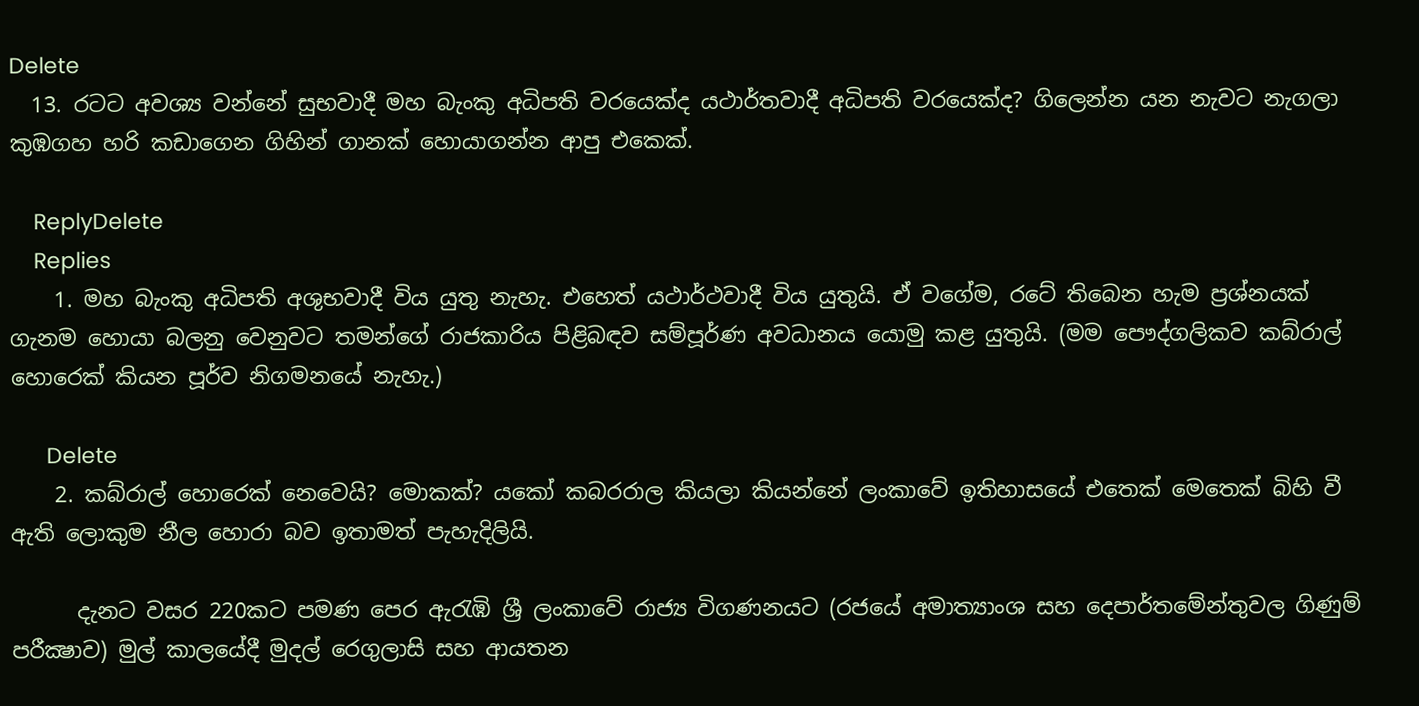Delete
  13. රටට අවශ්‍ය වන්නේ සුභවාදී මහ බැංකු අධිපති වරයෙක්ද යථාර්තවාදී අධිපති වරයෙක්ද? ගිලෙන්න යන නැවට නැගලා කුඹගහ හරි කඩාගෙන ගිහින් ගානක් හොයාගන්න ආපු එකෙක්.

    ReplyDelete
    Replies
    1. මහ බැංකු අධිපති අශුභවාදී විය යුතු නැහැ. එහෙත් යථාර්ථවාදී විය යුතුයි. ඒ වගේම, රටේ තිබෙන හැම ප්‍රශ්නයක් ගැනම හොයා බලනු වෙනුවට තමන්ගේ රාජකාරිය පිළිබඳව සම්පූර්ණ අවධානය යොමු කළ යුතුයි. (මම පෞද්ගලිකව කබ්රාල් හොරෙක් කියන පූර්ව නිගමනයේ නැහැ.)

      Delete
    2. කබ්රාල් හොරෙක් නෙවෙයි? මොකක්? යකෝ කබරරාල කියලා කියන්නේ ලංකාවේ ඉතිහාසයේ එතෙක් මෙතෙක් බිහි වී ඇති ලොකුම නීල හොරා බව ඉතාමත් පැහැදිලියි.

      දැනට වසර 220කට පමණ පෙර ඇරැඹි ශ්‍රී ලංකාවේ රාජ්‍ය විගණනයට (රජයේ අමාත්‍යාංශ සහ දෙපාර්තමේන්තුවල ගිණුම් පරීක්‍ෂාව) මුල් කාලයේදී මුදල් රෙගුලාසි සහ ආයතන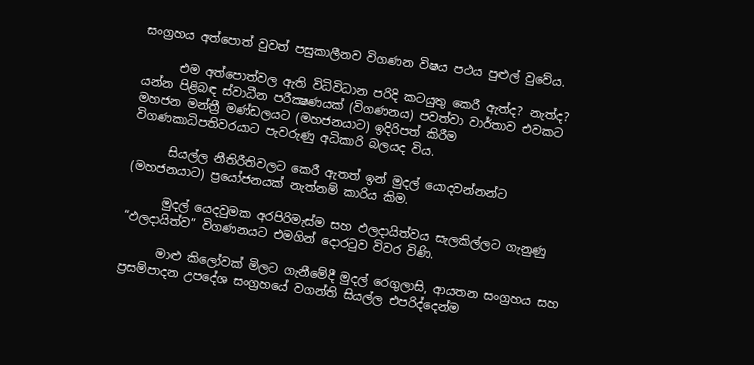සංග්‍රහය අත්පොත් වුවත් පසුකාලීනව විගණන විෂය පථය පුළුල් වුවේය.

      එම අත්පොත්වල ඇති විධිවිධාන පරිදි කටයුතු කෙරී ඇත්ද? නැත්ද? යන්න පිළිබඳ ස්වාධීන පරීක්‍ෂණයක් (විගණනය) පවත්වා වාර්තාව එවකට මහජන මන්ත්‍රී මණ්ඩලයට (මහජනයාට) ඉදිරිපත් කිරීම විගණකාධිපතිවරයාට පැවරුණු අධිකාරි බලයද විය.

      සියල්ල නීතිරීතිවලට කෙරී ඇතත් ඉන් මුදල් යොදවන්නන්ට (මහජනයාට) ප්‍රයෝජනයක් නැත්නම් කාරිය කිම.

      මුදල් යෙදවුමක අරපිරිමැස්ම සහ ඵලදායිත්වය සැලකිල්ලට ගැනුණු “ඵලදායිත්ව” විගණනයට එමගින් දොරටුව විවර විණි.

      මාළු කිලෝවක් මිලට ගැනීමේදී මුදල් රෙගුලාසි, ආයතන සංග්‍රහය සහ ප්‍රසම්පාදන උපදේශ සංග්‍රහයේ වගන්ති සියල්ල එපරිද්දෙන්ම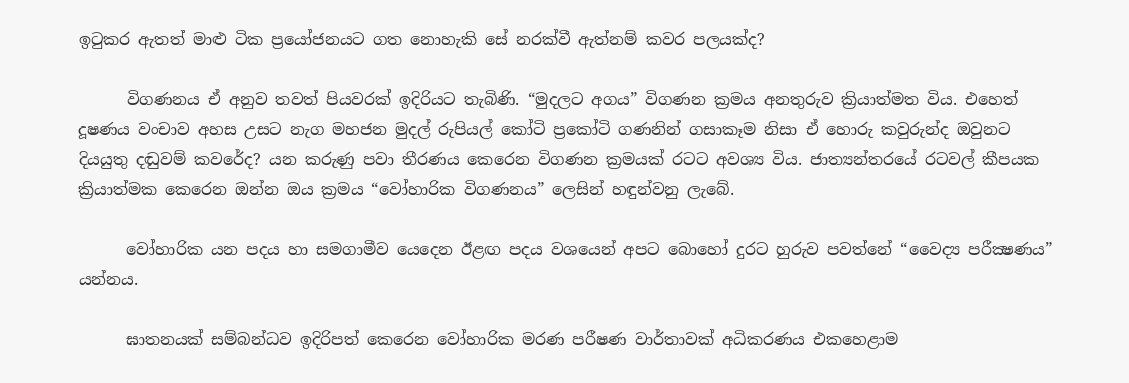ඉටුකර ඇතත් මාළු ටික ප්‍රයෝජනයට ගත නොහැකි සේ නරක්වී ඇත්නම් කවර පලයක්ද?

      විගණනය ඒ අනුව තවත් පියවරක් ඉදිරියට තැබිණි. “මුදලට අගය” විගණන ක්‍රමය අනතුරුව ක්‍රියාත්මත විය. එහෙත් දූෂණය වංචාව අහස උසට නැග මහජන මුදල් රුපියල් කෝටි ප්‍රකෝටි ගණනින් ගසාකෑම නිසා ඒ හොරු කවුරුන්ද ඔවුනට දියයුතු දඬුවම් කවරේද? යන කරුණු පවා තීරණය කෙරෙන විගණන ක්‍රමයක් රටට අවශ්‍ය විය. ජාත්‍යන්තරයේ රටවල් කීපයක ක්‍රියාත්මක කෙරෙන ඔන්න ඔය ක්‍රමය “වෝහාරික විගණනය” ලෙසින් හඳුන්වනු ලැබේ.

      වෝහාරික යන පදය හා සමගාමීව යෙදෙන ඊළඟ පදය වශයෙන් අපට බොහෝ දුරට හුරුව පවත්නේ “වෛද්‍ය පරීක්‍ෂණය” යන්නය.

      ඝාතනයක් සම්බන්ධව ඉදිරිපත් කෙරෙන වෝහාරික මරණ පරීෂණ වාර්තාවක් අධිකරණය එකහෙළාම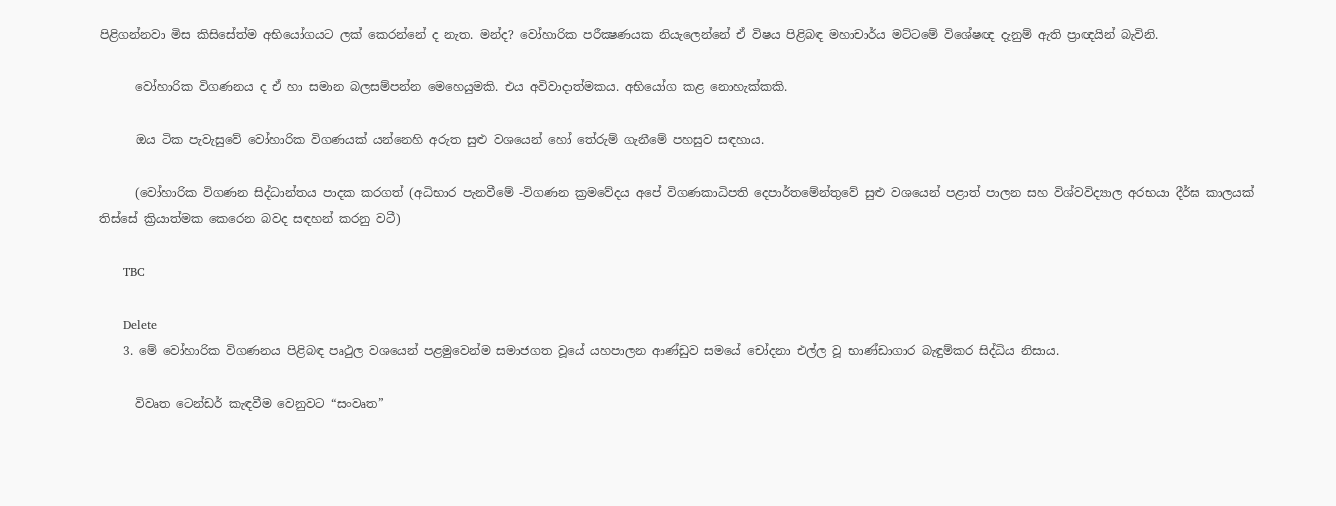පිළිගන්නවා මිස කිසිසේත්ම අභියෝගයට ලක් කෙරන්නේ ද නැත. මන්ද? වෝහාරික පරීක්‍ෂණයක නියැලෙන්නේ ඒ විෂය පිළිබඳ මහාචාර්ය මට්ටමේ විශේෂඥ දැනුම් ඇති ප්‍රාඥයින් බැවිනි.

      වෝහාරික විගණනය ද ඒ හා සමාන බලසම්පන්න මෙහෙයුමකි. එය අවිවාදාත්මකය. අභියෝග කළ නොහැක්කකි.

      ඔය ටික පැවැසුවේ වෝහාරික විගණයක් යන්නෙහි අරුත සුළු වශයෙන් හෝ තේරුම් ගැනීමේ පහසුව සඳහාය.

      (වෝහාරික විගණන සිද්ධාන්තය පාදක කරගත් (අධිභාර පැනවීමේ -විගණන ක්‍රමවේදය අපේ විගණකාධිපති දෙපාර්තමේන්තුවේ සුළු වශයෙන් පළාත් පාලන සහ විශ්වවිද්‍යාල අරභයා දීර්ඝ කාලයක් තිස්සේ ක්‍රියාත්මක කෙරෙන බවද සඳහන් කරනු වටී)

      TBC

      Delete
    3. මේ වෝහාරික විගණනය පිළිබඳ පෘථුල වශයෙන් පළමුවෙන්ම සමාජගත වූයේ යහපාලන ආණ්ඩුව සමයේ චෝදනා එල්ල වූ භාණ්ඩාගාර බැඳුම්කර සිද්ධිය නිසාය.

      විවෘත ටෙන්ඩර් කැඳවීම වෙනුවට “සංවෘත”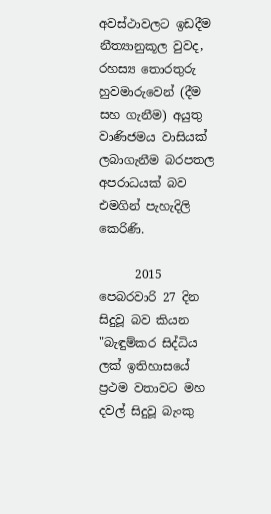අවස්ථාවලට ඉඩදීම නීත්‍යානුකූල වුවද, රහස්‍ය තොරතුරු හුවමාරුවෙන් (දීම සහ ගැනීම) අයුතු වාණිජමය වාසියක් ලබාගැනීම බරපතල අපරාධයක් බව එමගින් පැහැදිලි කෙරිණි.

      2015 පෙබරවාරි 27 දින සිදුවූ බව කියන "බැඳුම්කර සිද්ධිය ලක් ඉතිහාසයේ ප්‍රථම වතාවට මහ දවල් සිදුවූ බැංකු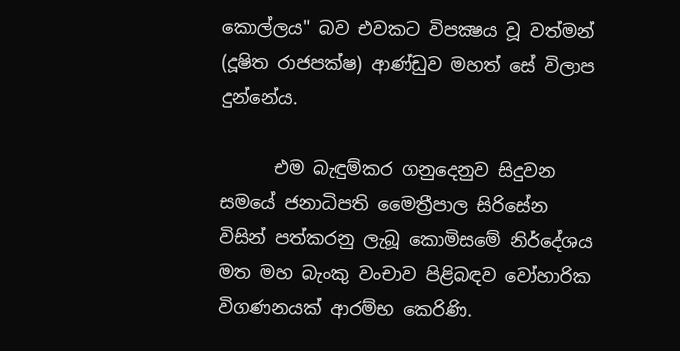කොල්ලය" බව එවකට විපක්‍ෂය වූ වත්මන් (දූෂිත රාජපක්ෂ) ආණ්ඩුව මහත් සේ විලාප දුන්නේය.

      එම බැඳුම්කර ගනුදෙනුව සිදුවන සමයේ ජනාධිපති මෛත්‍රීපාල සිරිසේන විසින් පත්කරනු ලැබූ කොමිසමේ නිර්දේශය මත මහ බැංකු වංචාව පිළිබඳව වෝහාරික විගණනයක් ආරම්භ කෙරිණි.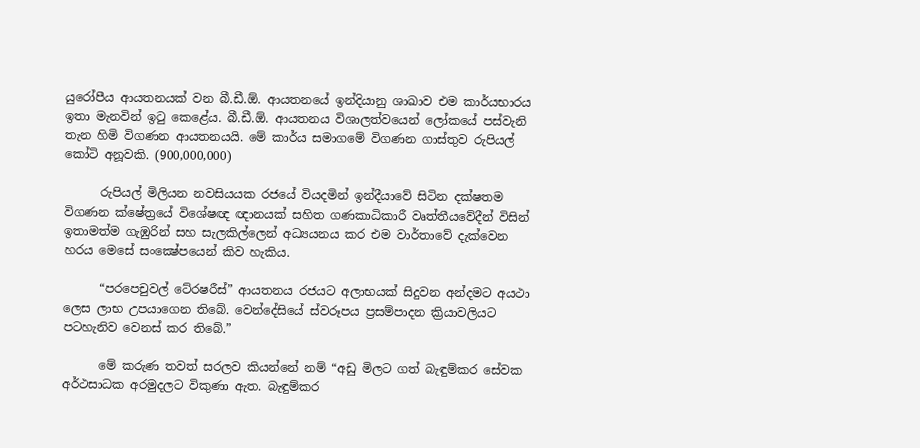යුරෝපීය ආයතනයක් වන බී.ඩී.ඕ. ආයතනයේ ඉන්දියානු ශාඛාව එම කාර්යභාරය ඉතා මැනවින් ඉටු කෙළේය. බී.ඩී.ඕ. ආයතනය විශාලත්වයෙන් ලෝකයේ පස්වැනි තැන හිමි විගණන ආයතනයයි. මේ කාර්ය සමාගමේ විගණන ගාස්තුව රුපියල් කෝටි අනූවකි. (900,000,000)

      රුපියල් මිලියන නවසියයක රජයේ වියදමින් ඉන්දීයාවේ සිටින දක්ෂතම විගණන ක්ෂේත්‍රයේ විශේෂඥ ඥානයක් සහිත ගණකාධිකාරී වෘත්තීයවේදීන් විසින් ඉතාමත්ම ගැඹුරින් සහ සැලකිල්ලෙන් අධ්‍යයනය කර එම වාර්තාවේ දැක්වෙන හරය මෙසේ සංක්‍ෂේපයෙන් කිව හැකිය.

      “පරපෙචුවල් ටේ‍රෂරීස්” ආයතනය රජයට අලාභයක් සිදුවන අන්දමට අයථා ලෙස ලාභ උපයාගෙන තිබේ. වෙන්දේසියේ ස්වරූපය ප්‍රසම්පාදන ක්‍රියාවලියට පටහැනිව වෙනස් කර තිබේ.”

      මේ කරුණ තවත් සරලව කියන්නේ නම් “අඩු මිලට ගත් බැඳුම්කර සේවක අර්ථසාධක අරමුදලට විකුණා ඇත. බැඳුම්කර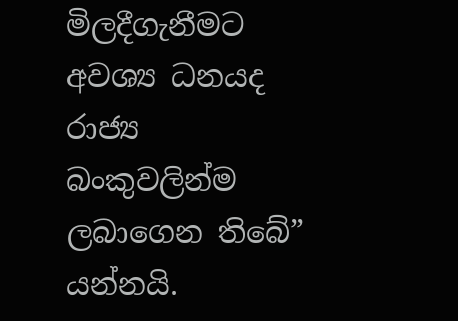මිලදීගැනීමට අවශ්‍ය ධනයද රාජ්‍ය බංකුවලින්ම ලබාගෙන තිබේ” යන්නයි.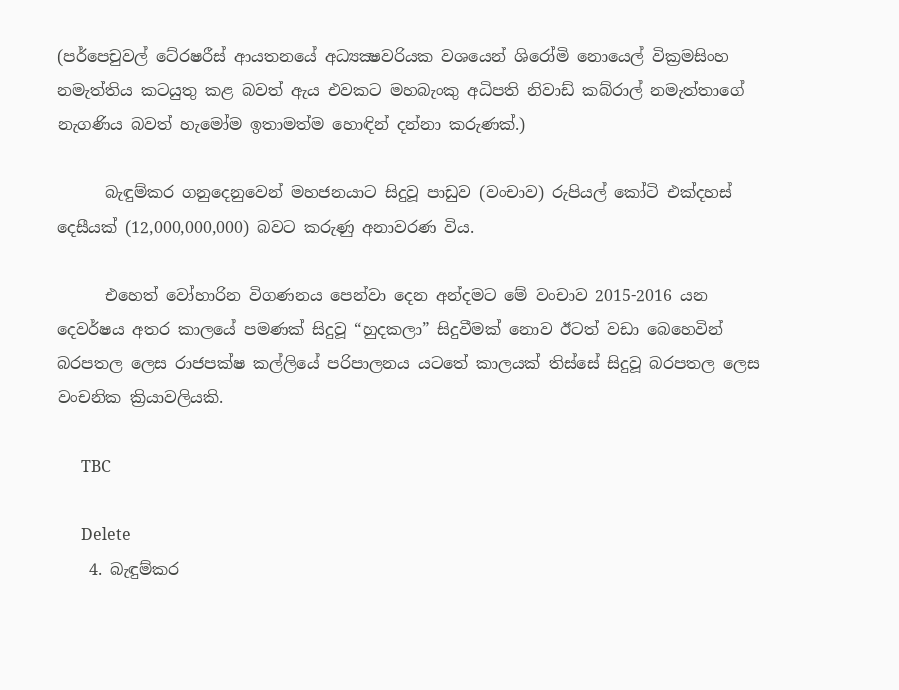(පර්පෙචුවල් ටේ‍රෂරීස් ආයතනයේ අධ්‍යක්‍ෂවරියක වශයෙන් ශිරෝමි නොයෙල් වික්‍රමසිංහ නමැත්තිය කටයුතු කළ බවත් ඇය එවකට මහබැංකු අධිපති නිවාඩ් කබ්රාල් නමැත්තාගේ නැගණිය බවත් හැමෝම ඉතාමත්ම හොඳින් දන්නා කරුණක්.)

      බැඳුම්කර ගනුදෙනුවෙන් මහජනයාට සිදුවූ පාඩුව (වංචාව) රුපියල් කෝටි එක්දහස් දෙසීයක් (12,000,000,000) බවට කරුණු අනාවරණ විය.

      එහෙත් වෝහාරින විගණනය පෙන්වා දෙන අන්දමට මේ වංචාව 2015-2016 යන දෙවර්ෂය අතර කාලයේ පමණක් සිදුවූ “හුදකලා” සිදුවීමක් නොව ඊටත් වඩා බෙහෙවින් බරපතල ලෙස රාජපක්ෂ කල්ලියේ පරිපාලනය යටතේ කාලයක් තිස්සේ සිදුවූ බරපතල ලෙස වංචනික ක්‍රියාවලියකි.

      TBC

      Delete
    4. බැඳුම්කර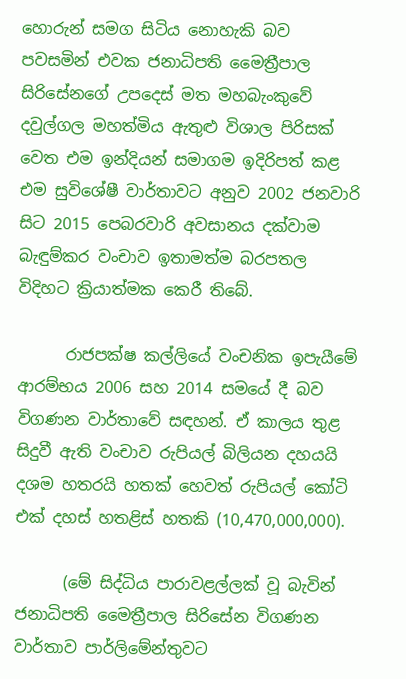හොරුන් සමග සිටිය නොහැකි බව පවසමින් එවක ජනාධිපති මෛත්‍රීපාල සිරිසේනගේ උපදෙස් මත මහබැංකුවේ දවුල්ගල මහත්මිය ඇතුළු විශාල පිරිසක් වෙත එම ඉන්දියන් සමාගම ඉදිරිපත් කළ එම සුවිශේෂී වාර්තාවට අනුව 2002 ජනවාරි සිට 2015 පෙබරවාරි අවසානය දක්වාම බැඳුම්කර වංචාව ඉතාමත්ම බරපතල විදිහට ක්‍රියාත්මක කෙරී තිබේ.

      රාජපක්ෂ කල්ලියේ වංචනික ඉපැයීමේ ආරම්භය 2006 සහ 2014 සමයේ දී බව විගණන වාර්තාවේ සඳහන්. ඒ කාලය තුළ සිදුවී ඇති වංචාව රුපියල් බිලියන දහයයි දශම හතරයි හතක් හෙවත් රුපියල් කෝටි එක් දහස් හතළිස් හතකි (10,470,000,000).

      (මේ සිද්ධිය පාරාවළල්ලක් වූ බැවින් ජනාධිපති මෛත්‍රීපාල සිරිසේන විගණන වාර්තාව පාර්ලිමේන්තුවට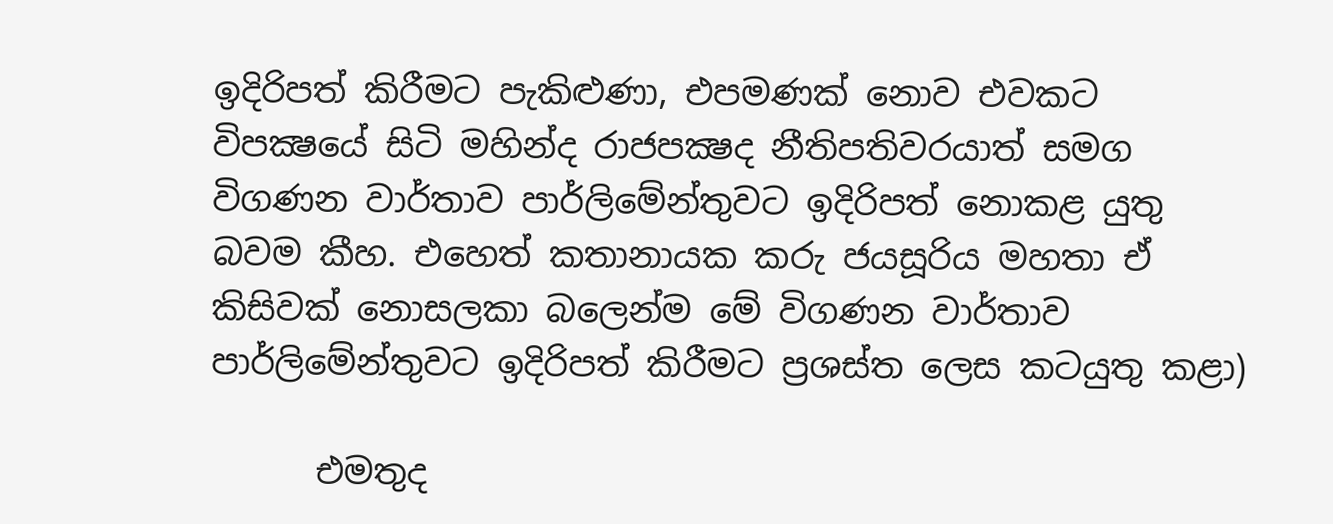ඉදිරිපත් කිරීමට පැකිළුණා, එපමණක් නොව එවකට විපක්‍ෂයේ සිටි මහින්ද රාජපක්‍ෂද නීතිපතිවරයාත් සමග විගණන වාර්තාව පාර්ලිමේන්තුවට ඉදිරිපත් නොකළ යුතු බවම කීහ. එහෙත් කතානායක කරු ජයසූරිය මහතා ඒ කිසිවක් නොසලකා බලෙන්ම මේ විගණන වාර්තාව පාර්ලිමේන්තුවට ඉදිරිපත් කිරීමට ප්‍රශස්ත ලෙස කටයුතු කළා)

      එමතුද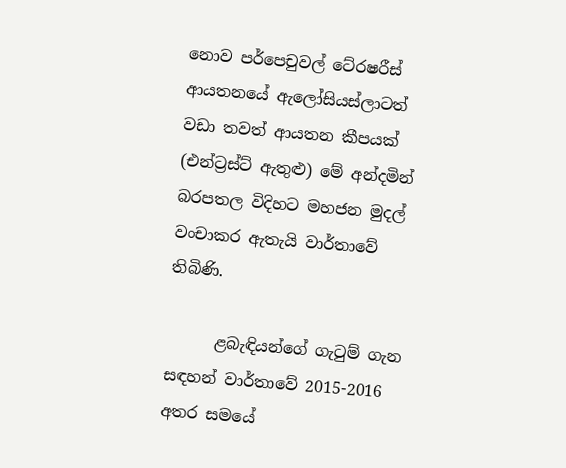නොව පර්පෙචුවල් ටේ‍රෂරීස් ආයතනයේ ඇලෝසියස්ලාටත් වඩා තවත් ආයතන කීපයක් (එන්ට්‍රස්ට් ඇතුළු) මේ අන්දමින් බරපතල විදිහට මහජන මුදල් වංචාකර ඇතැයි වාර්තාවේ තිබිණි.

      ළබැඳියන්ගේ ගැටුම් ගැන සඳහන් වාර්තාවේ 2015-2016 අතර සමයේ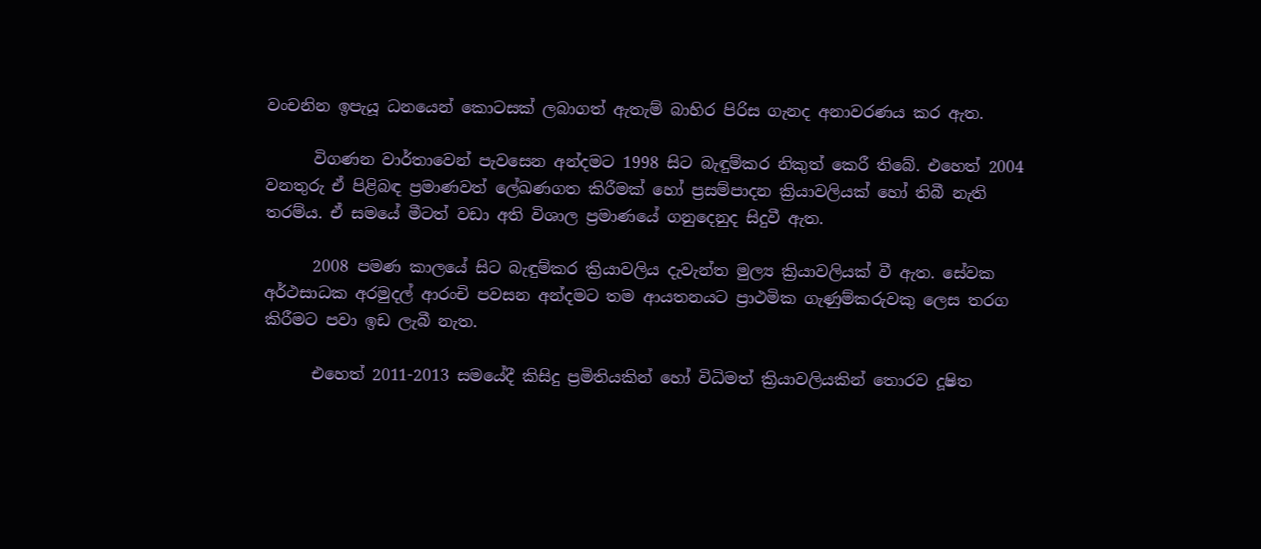වංචනින ඉපැයූ ධනයෙන් කොටසක් ලබාගත් ඇතැම් බාහිර පිරිස ගැනද අනාවරණය කර ඇත.

      විගණන වාර්තාවෙන් පැවසෙන අන්දමට 1998 සිට බැඳුම්කර නිකුත් කෙරී තිබේ. එහෙත් 2004 වනතුරු ඒ පිළිබඳ ප්‍රමාණවත් ලේඛණගත කිරීමක් හෝ ප්‍රසම්පාදන ක්‍රියාවලියක් හෝ තිබී නැති තරම්ය. ඒ සමයේ මීටත් වඩා අති විශාල ප්‍රමාණයේ ගනුදෙනුද සිදුවී ඇත.

      2008 පමණ කාලයේ සිට බැඳුම්කර ක්‍රියාවලිය දැවැන්ත මුල්‍ය ක්‍රියාවලියක් වී ඇත. සේවක අර්ථසාධක අරමුදල් ආරංචි පවසන අන්දමට තම ආයතනයට ප්‍රාථමික ගැණුම්කරුවකු ලෙස තරග කිරීමට පවා ඉඩ ලැබී නැත.

      එහෙත් 2011-2013 සමයේදී කිසිදු ප්‍රමිතියකින් හෝ විධිමත් ක්‍රියාවලියකින් තොරව දූෂිත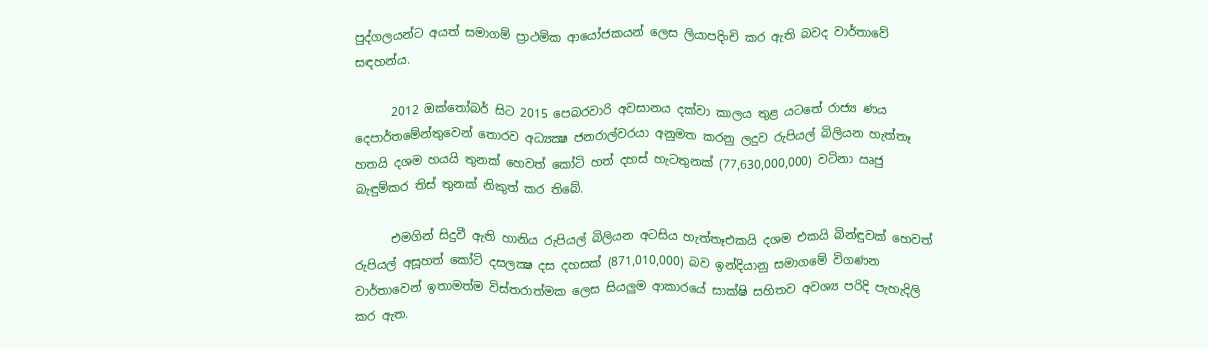පුද්ගලයන්ට අයත් සමාගම් ප්‍රාථමික ආයෝජකයන් ලෙස ලියාපදිංචි කර ඇති බවද වාර්තාවේ සඳහන්ය.

      2012 ඔක්තෝබර් සිට 2015 පෙබරවාරි අවසානය දක්වා කාලය තුළ යටතේ රාජ්‍ය ණය දෙපාර්තමේන්තුවෙන් තොරව අධ්‍යක්‍ෂ ජනරාල්වරයා අනුමත කරනු ලදුව රුපියල් බිලියන හැත්තෑ හතයි දශම හයයි තුනක් හෙවත් කෝටි හත් දහස් හැටතුනක් (77,630,000,000) වටිනා ඍජු බැඳුම්කර තිස් තුනක් නිකුත් කර තිබේ.

      එමගින් සිදුවී ඇති හානිය රුපියල් බිලියන අටසිය හැත්තෑඑකයි දශම එකයි බින්ඳුවක් හෙවත් රුපියල් අසූහත් කෝටි දසලක්‍ෂ දස දහසක් (871,010,000) බව ඉන්දියානු සමාගමේ විගණන වාර්තාවෙන් ඉතාමත්ම විස්තරාත්මක ලෙස සියලුම ආකාරයේ සාක්ෂි සහිතව අවශ්‍ය පරිදි පැහැදිලි කර ඇත.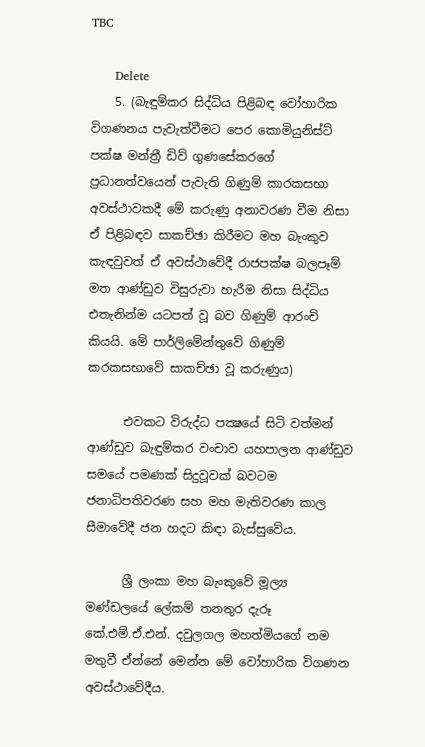TBC

      Delete
    5. (බැඳුම්කර සිද්ධිය පිළිබඳ වෝහාරික විගණනය පැවැත්වීමට පෙර කොමියුනිස්ට් පක්ෂ මන්ත්‍රී ඩිව් ගුණසේකරගේ ප්‍රධානත්වයෙන් පැවැති ගිණුම් කාරකසභා අවස්ථාවකදී මේ කරුණු අනාවරණ වීම නිසා ඒ පිළිබඳව සාකච්ඡා කිරීමට මහ බැංකුව කැඳවුවත් ඒ අවස්ථාවේදී රාජපක්ෂ බලපෑම් මත ආණ්ඩුව විසුරුවා හැරීම නිසා සිද්ධිය එතැනින්ම යටපත් වූ බව ගිණුම් ආරංචි කියයි. මේ පාර්ලිමේන්තුවේ ගිණුම් කරකසභාවේ සාකච්ඡා වූ කරුණුය)

      එවකට විරුද්ධ පක්‍ෂයේ සිටි වත්මන් ආණ්ඩුව බැඳුම්කර වංචාව යහපාලන ආණ්ඩුව සමයේ පමණක් සිදුවූවක් බවටම ජනාධිපතිවරණ සහ මහ මැතිවරණ කාල සීමාවේදී ජන හදට කිඳා බැස්සුවේය.

      ශ්‍රී ලංකා මහ බැංකුවේ මූල්‍ය මණ්ඩලයේ ලේකම් තනතුර දැරූ කේ.එම්.ඒ.එන්. දවුලගල මහත්මියගේ නම මතුවී ඒන්නේ මෙන්න මේ වෝහාරික විගණන අවස්ථාවේදීය.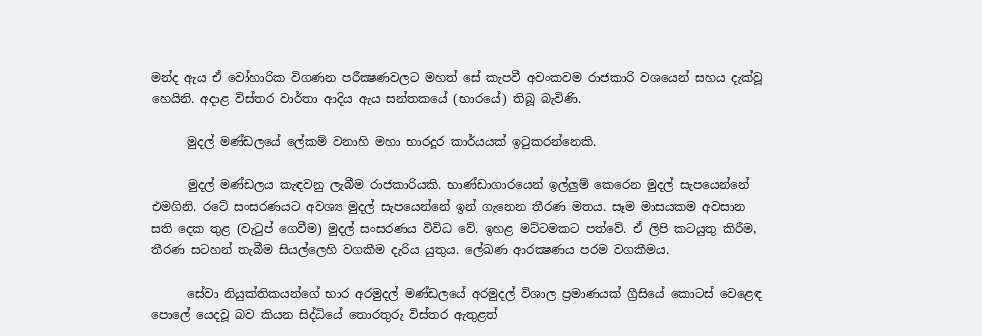මන්ද ඇය ඒ වෝහාරික විගණන පරීක්‍ෂණවලට මහත් සේ කැපවී අවංකවම රාජකාරි වශයෙන් සහය දැක්වූ හෙයිනි. අදාළ විස්තර වාර්තා ආදිය ඇය සන්තකයේ (භාරයේ) තිබූ බැවිණි.

      මුදල් මණ්ඩලයේ ලේකම් වනාහි මහා භාරදූර කාර්යයක් ඉටුකරන්නෙකි.

      මුදල් මණ්ඩලය කැඳවනු ලැබීම රාජකාරියකි. භාණ්ඩාගාරයෙන් ඉල්ලුම් කෙරෙන මුදල් සැපයෙන්නේ එමගිනි. රටේ සංසරණයට අවශ්‍ය මුදල් සැපයෙන්නේ ඉන් ගැනෙන තීරණ මතය. සෑම මාසයකම අවසාන සති දෙක තුළ (වැටුප් ගෙවීම) මුදල් සංසරණය විවිධ වේ. ඉහළ මට්ටමකට පත්වේ. ඒ ලිපි කටයුතු කිරීම, තීරණ සටහන් තැබීම සියල්ලෙහි වගකීම දැරිය යුතුය. ලේඛණ ආරක්‍ෂණය පරම වගකීමය.

      සේවා නියුක්තිකයන්ගේ භාර අරමුදල් මණ්ඩලයේ අරමුදල් විශාල ප්‍රමාණයක් ග්‍රීසියේ කොටස් වෙළෙඳ පොලේ යෙදවූ බව කියන සිද්ධියේ තොරතුරු විස්තර ඇතුළත්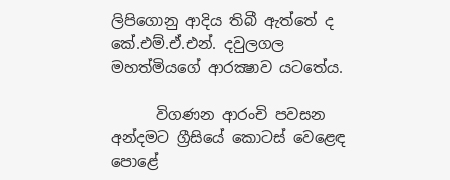ලිපිගොනු ආදිය තිබී ඇත්තේ ද කේ.එම්.ඒ.එන්. දවුලගල මහත්මියගේ ආරක්‍ෂාව යටතේය.

      විගණන ආරංචි පවසන අන්දමට ග්‍රීසියේ කොටස් වෙළෙඳ පොළේ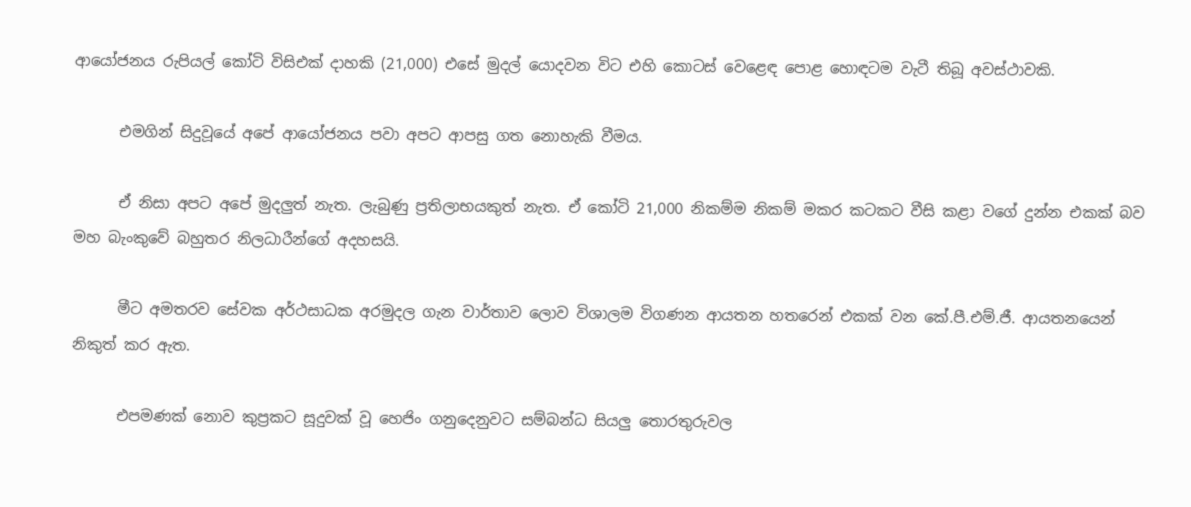ආයෝජනය රුපියල් කෝටි විසිඑක් දාහකි (21,000) එසේ මුදල් යොදවන විට එහි කොටස් වෙළෙඳ පොළ හොඳටම වැටී තිබූ අවස්ථාවකි.

      එමගින් සිදුවූයේ අපේ ආයෝජනය පවා අපට ආපසු ගත නොහැකි වීමය.

      ඒ නිසා අපට අපේ මුදලුත් නැත. ලැබුණු ප්‍රතිලාභයකුත් නැත. ඒ කෝටි 21,000 නිකම්ම නිකම් මකර කටකට වීසි කළා වගේ දුන්න එකක් බව මහ බැංකුවේ බහුතර නිලධාරීන්ගේ අදහසයි.

      මීට අමතරව සේවක අර්ථසාධක අරමුදල ගැන වාර්තාව ලොව විශාලම විගණන ආයතන හතරෙන් එකක් වන කේ.පී.එම්.ජී. ආයතනයෙන් නිකුත් කර ඇත.

      එපමණක් නොව කුප්‍රකට සූදුවක් වූ හෙජිං ගනුදෙනුවට සම්බන්ධ සියලු තොරතුරුවල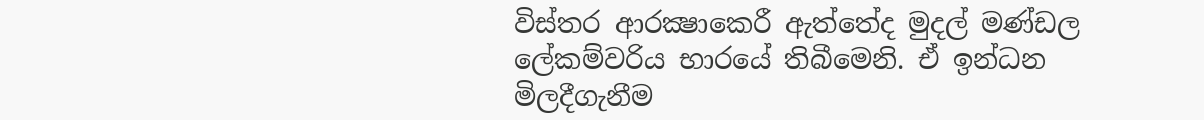විස්තර ආරක්‍ෂාකෙරී ඇත්තේද මුදල් මණ්ඩල ලේකම්වරිය භාරයේ තිබීමෙනි. ඒ ඉන්ධන මිලදීගැනීම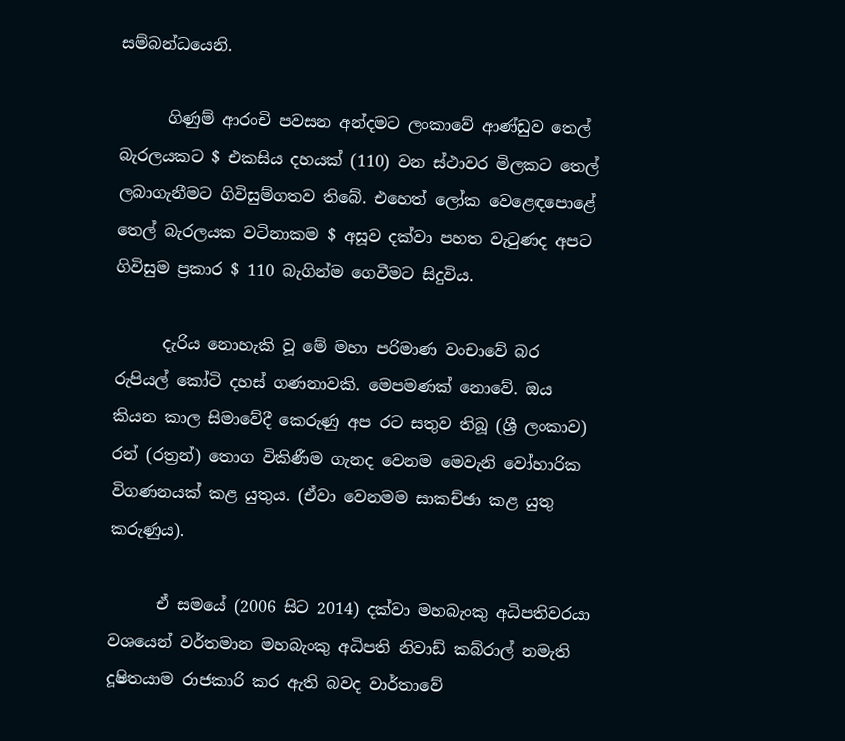සම්බන්ධයෙනි.

      ගිණුම් ආරංචි පවසන අන්දමට ලංකාවේ ආණ්ඩුව තෙල් බැරලයකට $ එකසිය දහයක් (110) වන ස්ථාවර මිලකට තෙල් ලබාගැනීමට ගිවිසුම්ගතව තිබේ. එහෙත් ලෝක වෙළෙඳපොළේ තෙල් බැරලයක වටිනාකම $ අසූව දක්වා පහත වැටුණද අපට ගිවිසුම ප්‍රකාර $ 110 බැගින්ම ගෙවීමට සිදුවිය.

      දැරිය නොහැකි වූ මේ මහා පරිමාණ වංචාවේ බර රුපියල් කෝටි දහස් ගණනාවකි. මෙපමණක් නොවේ. ඔය කියන කාල සිමාවේදී කෙරුණු අප රට සතුව තිබූ (ශ්‍රී ලංකාව) රන් (රත්‍රන්) තොග විකිණීම ගැනද වෙනම මෙවැනි වෝහාරික විගණනයක් කළ යුතුය. (ඒවා වෙනමම සාකච්ඡා කළ යුතු කරුණුය).

      ඒ සමයේ (2006 සිට 2014) දක්වා මහබැංකු අධිපතිවරයා වශයෙන් වර්තමාන මහබැංකු අධිපති නිවාඩ් කබ්රාල් නමැති දූෂිතයාම රාජකාරි කර ඇති බවද වාර්තාවේ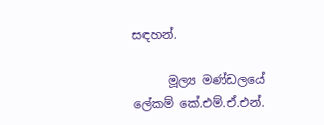සඳහන්.

      මූල්‍ය මණ්ඩලයේ ලේකම් කේ.එම්.ඒ.එන්.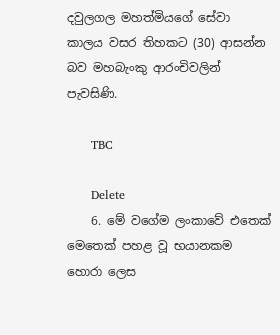දවුලගල මහත්මියගේ සේවා කාලය වසර තිහකට (30) ආසන්න බව මහබැංකු ආරංචිවලින් පැවසිණි.

      TBC

      Delete
    6. මේ වගේම ලංකාවේ එතෙක් මෙතෙක් පහළ වූ භයානකම හොරා ලෙස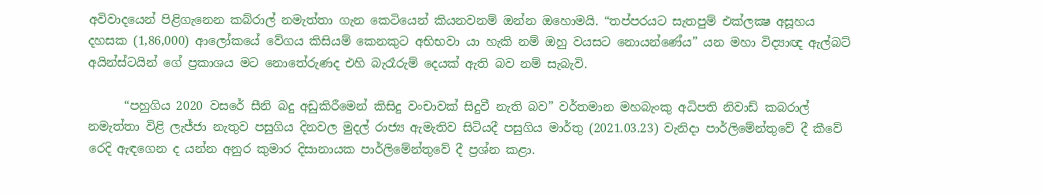අවිවාදයෙන් පිළිගැනෙන කබ්රාල් නමැත්තා ගැන කෙටියෙන් කියනවනම් ඔන්න ඔහොමයි. “තප්පරයට සැතපුම් එක්ලක්‍ෂ අසූහය දහසක (1,86,000) ආලෝකයේ වේගය කිසියම් කෙනකුට අභිභවා යා හැකි නම් ඔහු වයසට නොයන්ණේය” යන මහා විද්‍යාඥ ඇල්බට් අයින්ස්ටයින් ගේ ප්‍රකාශය මට නොතේරුණද එහි බැරෑරුම් දෙයක් ඇති බව නම් සැබැවි.

      “පහුගිය 2020 වසරේ සීනි බදු අඩුකිරීමෙන් කිසිදු වංචාවක් සිදුවී නැති බව” වර්තමාන මහබැංකු අධිපති නිවාඩ් කබරාල් නමැත්තා විළි ලැජ්ජා නැතුව පසුගිය දිනවල මුදල් රාජ්‍ය ඇමැතිව සිටියදී පසුගිය මාර්තු (2021.03.23) වැනිදා පාර්ලිමේන්තුවේ දී කීවේ රෙදි ඇඳගෙන ද යන්න අනුර කුමාර දිසානායක පාර්ලිමේන්තුවේ දී ප්‍රශ්න කළා.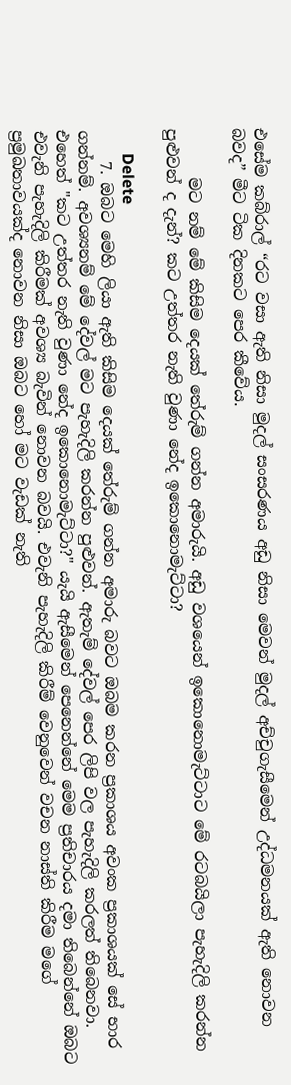එසේම කබ්රාල් “රට වසා ඇති නිසා මුදල් සංසරණය අඩු නිසා මෙවන් මුදල් අච්චුගැසීමෙන් උද්ධමනයක් ඇති නොවන බවද” මීට ටික දිනකට පෙර කීවේය.

      මට නම් මේ කිසිම දෙයක් තේරුම් ගන්න අමාරුයි. අඩු වශයෙන් ඉකොනොමැට්ටාට මේ රටබයිලා පැහැදිලි කරන්න පුළුවන් ද දැන්? කට උත්තර නැති වුණා නේද ඉකොනොමැට්ටා?

      Delete
    7. ඔබට මෙහි ලියා ඇති කිසිම දෙයක් තේරුම් ගන්න අමාරු බවට ඔබම කරන ප්‍රකාශය අවංක ප්‍රකාශයක් සේ භාර ගන්නම්. අවශ්‍යනම් මේ දේවල් මට පැහැදිලි කරන්න පුළුවන්. ඇතැම් දේවල් පෙර ලිපි වල පැහැදිලි කරලත් තිබෙනවා. එහෙත් "කට උත්තර නැති වුණා නේද ඉකොනොමැට්ටා?" යැයි ඇසීමෙන් පෙනෙන්නේ මෙම ප්‍රතිචාරය දමා තිබෙන්නේ ඔබට එවැනි පැහැදිලි කිරීමක් අවශ්‍ය බැවින් නොවන බවයි. එවැනි පැහැදිලි කිරීම් වෙනුවෙන් වචන නාස්ති කිරීම මගේ ප්‍රමුඛතාවයක්ද නොවන නිසා ඔබට හෝ මට වැඩක් නැති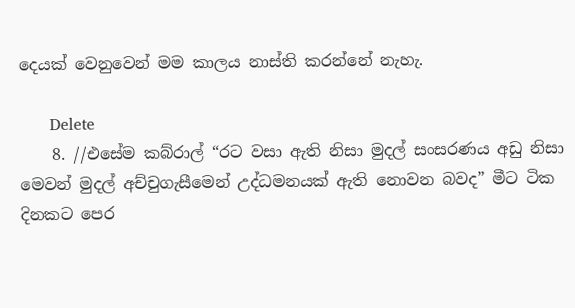දෙයක් වෙනුවෙන් මම කාලය නාස්ති කරන්නේ නැහැ.

      Delete
    8. //එසේම කබ්රාල් “රට වසා ඇති නිසා මුදල් සංසරණය අඩු නිසා මෙවන් මුදල් අච්චුගැසීමෙන් උද්ධමනයක් ඇති නොවන බවද” මීට ටික දිනකට පෙර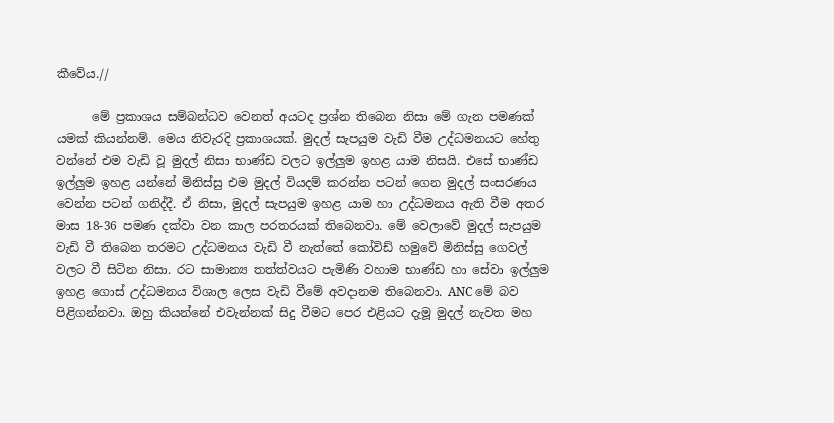කීවේය.//

      මේ ප්‍රකාශය සම්බන්ධව වෙනත් අයටද ප්‍රශ්න තිබෙන නිසා මේ ගැන පමණක් යමක් කියන්නම්. මෙය නිවැරදි ප්‍රකාශයක්. මුදල් සැපයුම වැඩි වීම උද්ධමනයට හේතු වන්නේ එම වැඩි වූ මුදල් නිසා භාණ්ඩ වලට ඉල්ලුම ඉහළ යාම නිසයි. එසේ භාණ්ඩ ඉල්ලුම ඉහළ යන්නේ මිනිස්සු එම මුදල් වියදම් කරන්න පටන් ගෙන මුදල් සංසරණය වෙන්න පටන් ගනිද්දී. ඒ නිසා, මුදල් සැපයුම ඉහළ යාම හා උද්ධමනය ඇති වීම අතර මාස 18-36 පමණ දක්වා වන කාල පරතරයක් තිබෙනවා. මේ වෙලාවේ මුදල් සැපයුම වැඩි වී තිබෙන තරමට උද්ධමනය වැඩි වී නැත්තේ කෝවිඩ් හමුවේ මිනිස්සු ගෙවල් වලට වී සිටින නිසා. රට සාමාන්‍ය තත්ත්වයට පැමිණි වහාම භාණ්ඩ හා සේවා ඉල්ලුම ඉහළ ගොස් උද්ධමනය විශාල ලෙස වැඩි වීමේ අවදානම තිබෙනවා. ANC මේ බව පිළිගන්නවා. ඔහු කියන්නේ එවැන්නක් සිදු වීමට පෙර එළියට දැමූ මුදල් නැවත මහ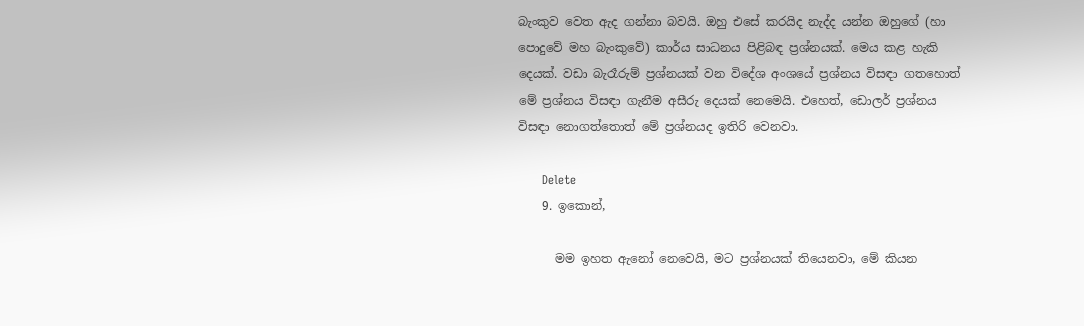බැංකුව වෙත ඇද ගන්නා බවයි. ඔහු එසේ කරයිද නැද්ද යන්න ඔහුගේ (හා පොදුවේ මහ බැංකුවේ) කාර්ය සාධනය පිළිබඳ ප්‍රශ්නයක්. මෙය කළ හැකි දෙයක්. වඩා බැරෑරුම් ප්‍රශ්නයක් වන විදේශ අංශයේ ප්‍රශ්නය විසඳා ගතහොත් මේ ප්‍රශ්නය විසඳා ගැනීම අසීරු දෙයක් නෙමෙයි. එහෙත්, ඩොලර් ප්‍රශ්නය විසඳා නොගත්තොත් මේ ප්‍රශ්නයද ඉතිරි වෙනවා.

      Delete
    9. ඉකොන්,

      මම ඉහත ඇනෝ නෙවෙයි, මට ප්‍රශ්නයක් තියෙනවා, මේ කියන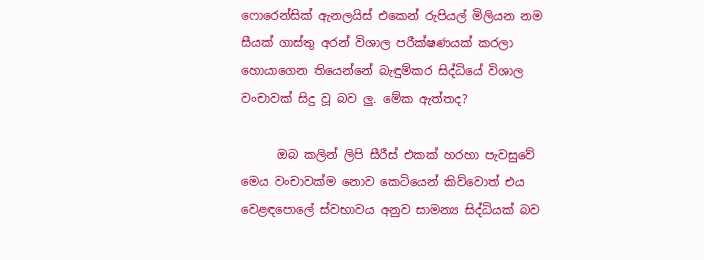ෆොරෙන්සික් ඇනලයිස් එකෙන් රුපියල් මිලියන නම සීයක් ගාස්තු අරන් විශාල පරීක්ෂණයක් කරලා හොයාගෙන තියෙන්නේ බැඳුම්කර සිද්ධියේ විශාල වංචාවක් සිදු වූ බව ලු. මේක ඇත්තද?

      ඔබ කලින් ලිපි සීරීස් එකක් හරහා පැවසුවේ මෙය වංචාවක්ම නොව කෙටියෙන් කිව්වොත් එය වෙළඳපොලේ ස්වභාවය අනුව සාමන්‍ය සිද්ධියක් බව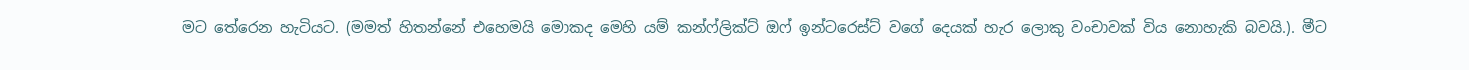මට තේරෙන හැටියට. (මමත් හිතන්නේ එහෙමයි මොකද මෙහි යම් කන්ෆ්ලික්ට් ඔෆ් ඉන්ටරෙස්ට් වගේ දෙයක් හැර ලොකු වංචාවක් විය නොහැකි බවයි.). මීට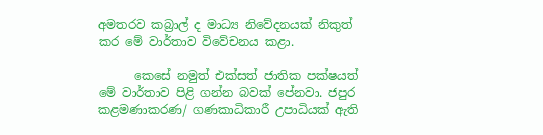අමතරව කබ්‍රාල් ද මාධ්‍ය නිවේදනයක් නිකුත් කර මේ වාර්තාව විවේචනය කළා.

      කෙසේ නමුත් එක්සත් ජාතික පක්ෂයත් මේ වාර්තාව පිළි ගන්න බවක් පේනවා. ජපුර කළමණාකරණ/ ගණකාධිකාරී උපාධියක් ඇති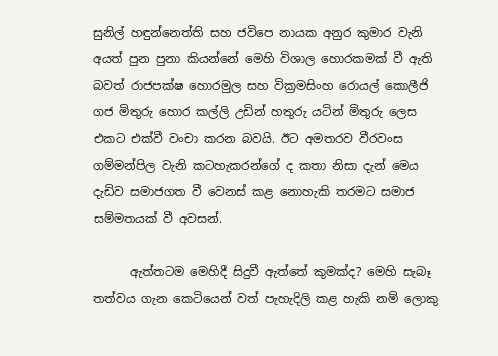සුනිල් හඳුන්නෙත්ති සහ ජවිපෙ නායක අනුර කුමාර වැනි අයත් පුන පුනා කියන්නේ මෙහි විශාල හොරකමක් වී ඇති බවත් රාජපක්ෂ හොරමුල සහ වික්‍රමසිංහ රොයල් කොලීජි ගජ මිතුරු හොර කල්ලි උඩින් හතුරු යටින් මිතුරු ලෙස එකට එක්වී වංචා කරන බවයි. ඊට අමතරව වීරවංස ගම්මන්පිල වැනි කටහැකරන්ගේ ද කතා නිසා දැන් මෙය දැඩිව සමාජගත වී වෙනස් කළ නොහැකි තරමට සමාජ සම්මතයක් වී අවසන්.

      ඇත්තටම මෙහිදී සිදුවී ඇත්තේ කුමක්ද? මෙහි සැබෑ තත්වය ගැන කෙටියෙන් වත් පැහැදිලි කළ හැකි නම් ලොකු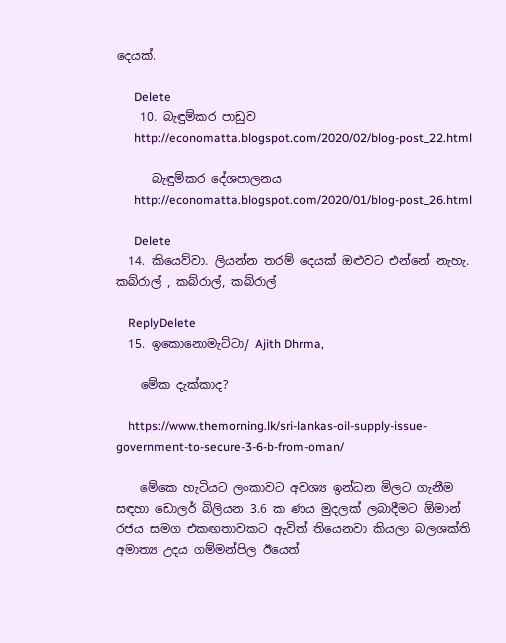දෙයක්.

      Delete
    10. බැඳුම්කර පාඩුව
      http://economatta.blogspot.com/2020/02/blog-post_22.html

      බැඳුම්කර දේශපාලනය
      http://economatta.blogspot.com/2020/01/blog-post_26.html

      Delete
  14. කියෙව්වා. ලියන්න තරම් දෙයක් ඔළුවට එන්නේ නැහැ. කබ්රාල් , කබ්රාල්, කබ්රාල්

    ReplyDelete
  15. ඉකොනොමැට්ටා/ Ajith Dhrma,

    මේක දැක්කාද?

    https://www.themorning.lk/sri-lankas-oil-supply-issue-government-to-secure-3-6-b-from-oman/

    මේකෙ හැටියට ලංකාවට අවශ්‍ය ඉන්ධන මිලට ගැනීම සඳහා ඩොලර් බිලියන 3.6 ක ණය මුදලක් ලබාදීමට ඕමාන් රජය සමග එකඟතාවකට ඇවිත් තියෙනවා කියලා බලශක්ති අමාත්‍ය උදය ගම්මන්පිල ඊයෙත්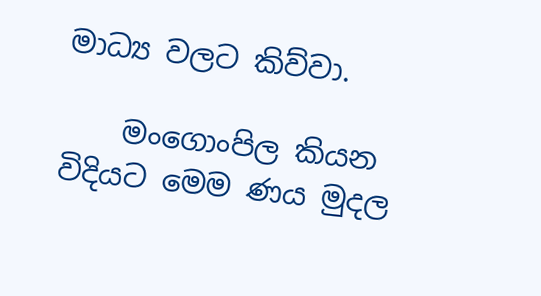මාධ්‍ය වලට කිව්වා.

    මංගොංපිල කියන විදියට මෙම ණය මුදල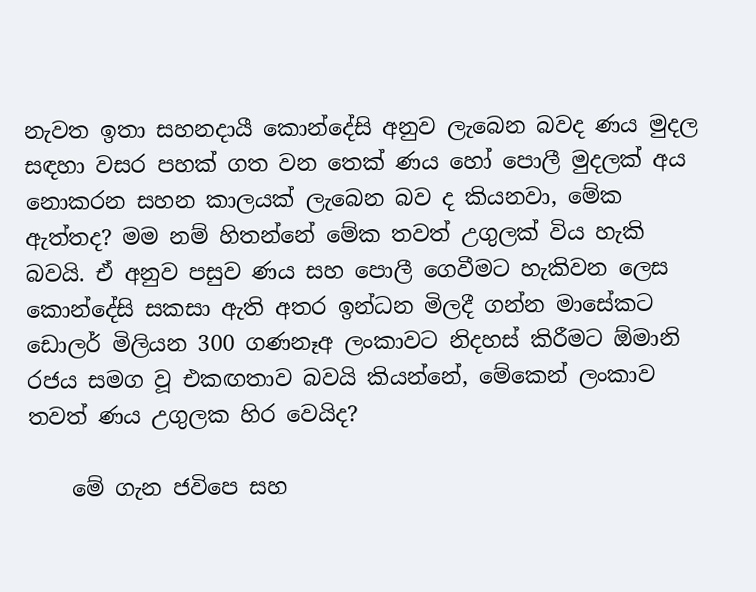නැවත ඉතා සහනදායී කොන්දේසි අනුව ලැබෙන බවද ණය මුදල සඳහා වසර පහක් ගත වන තෙක් ණය හෝ පොලී මුදලක් අය නොකරන සහන කාලයක් ලැබෙන බව ද කියනවා, මේක ඇත්තද? මම නම් හිතන්නේ මේක තවත් උගුලක් විය හැකි බවයි. ඒ අනුව පසුව ණය සහ පොලී ගෙවීමට හැකිවන ලෙස කොන්දේසි සකසා ඇති අතර ඉන්ධන මිලදී ගන්න මාසේකට ඩොලර් මිලියන 300 ගණනෑඅ ලංකාවට නිදහස් කිරීමට ඕමානි රජය සමග වූ එකඟතාව බවයි කියන්නේ, මේකෙන් ලංකාව තවත් ණය උගුලක හිර වෙයිද?

    මේ ගැන ජවිපෙ සහ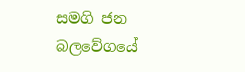සමගි ජන බලවේගයේ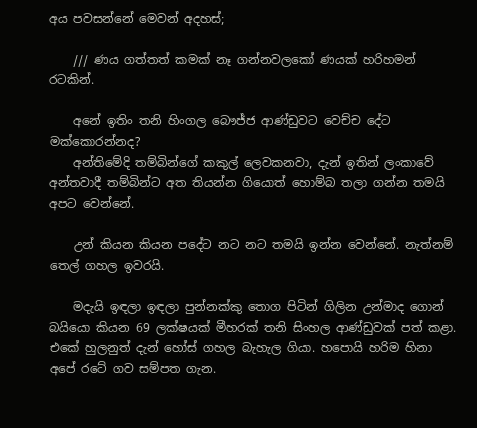අය පවසන්නේ මෙවන් අදහස්;

    /// ණය ගත්තත් කමක් නෑ ගන්නවලකෝ ණයක් හරිහමන් රටකින්.

    අනේ ඉතිං තනි හිංගල බෞජ්ජ ආණ්ඩුවට වෙච්ච දේට මක්කොරන්නද?
    අන්තිමේදි තම්බින්ගේ කකුල් ලෙවකනවා, දැන් ඉතින් ලංකාවේ අන්තවාදී තම්බින්ට අත තියන්න ගියොත් හොම්බ තලා ගන්න තමයි අපට වෙන්නේ.

    උන් කියන කියන පදේට නට නට තමයි ඉන්න වෙන්නේ. නැත්නම් තෙල් ගහල ඉවරයි.

    මදැයි ඉඳලා ඉඳලා පුන්නක්කු තොග පිටින් ගිලින උන්මාද ගොන් බයියො කියන 69 ලක්ෂයක් මීහරක් තනි සිංහල ආණ්ඩුවක් පත් කළා. එකේ හුලනුත් දැන් හෝස් ගහල බැහැල ගියා. හපොයි හරිම හිනා අපේ රටේ ගව සම්පත ගැන.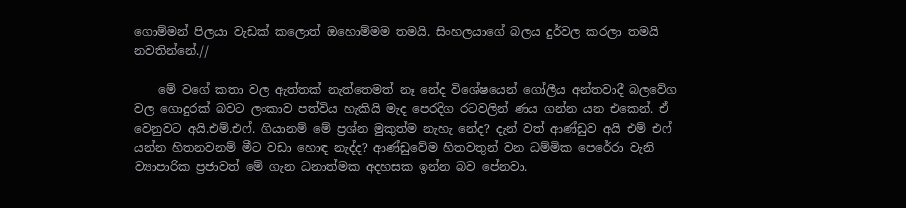ගොම්මන් පිලයා වැඩක් කලොත් ඔහොම්මම තමයි. සිංහලයාගේ බලය දුර්වල කරලා තමයි නවතින්නේ.//

    මේ වගේ කතා වල ඇත්තක් නැත්තෙමත් නෑ නේද විශේෂයෙන් ගෝලීය අන්තවාදී බලවේග වල ගොදුරක් බවට ලංකාව පත්විය හැකියි මැද පෙරදිග රටවලින් ණය ගන්න යන එකෙන්. ඒ වෙනුවට අයි.එම්.එෆ්. ගියානම් මේ ප්‍රශ්න මුකුත්ම නැහැ නේද? දැන් වත් ආණ්ඩුව අයි එම් එෆ් යන්න හිතනවනම් මීට වඩා හොඳ නැද්ද? ආණ්ඩුවේම හිතවතුන් වන ධම්මික පෙරේරා වැනි ව්‍යාපාරික ප්‍රජාවත් මේ ගැන ධනාත්මක අදහසක ඉන්න බව පේනවා.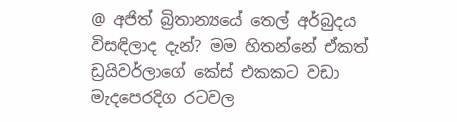@ අජිත් බ්‍රිතාන්‍යයේ තෙල් අර්බුදය විසඳිලාද දැන්? මම හිතන්නේ ඒකත් ඩ්‍රයිවර්ලාගේ කේස් එකකට වඩා මැදපෙරදිග රටවල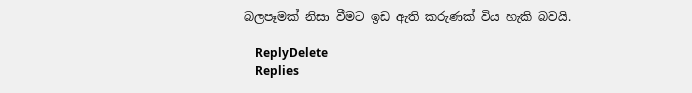බලපෑමක් නිසා වීමට ඉඩ ඇති කරුණක් විය හැකි බවයි.

    ReplyDelete
    Replies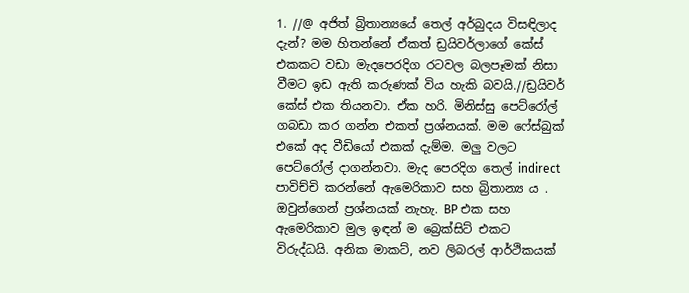1. //@ අජිත් බ්‍රිතාන්‍යයේ තෙල් අර්බුදය විසඳිලාද දැන්? මම හිතන්නේ ඒකත් ඩ්‍රයිවර්ලාගේ කේස් එකකට වඩා මැදපෙරදිග රටවල බලපෑමක් නිසා වීමට ඉඩ ඇති කරුණක් විය හැකි බවයි.//ඩ්‍රයිවර් කේස් එක තියනවා. ඒක හරි. මිනිස්සු පෙට්රෝල් ගබඩා කර ගන්න එකත් ප්‍රශ්නයක්. මම ෆේස්බුක් එකේ අද වීඩියෝ එකක් දැම්ම. මලු වලට පෙට්රෝල් දාගන්නවා. මැද පෙරදිග තෙල් indirect පාවිච්චි කරන්නේ ඇමෙරිකාව සහ බ්‍රිතාන්‍ය ය . ඔවුන්ගෙන් ප්‍රශ්නයක් නැහැ. BP එක සහ ඇමෙරිකාව මුල ඉඳන් ම බ්‍රෙක්සිට් එකට විරුද්ධයි. අනික මාකට්, නව ලිබරල් ආර්ථිකයක්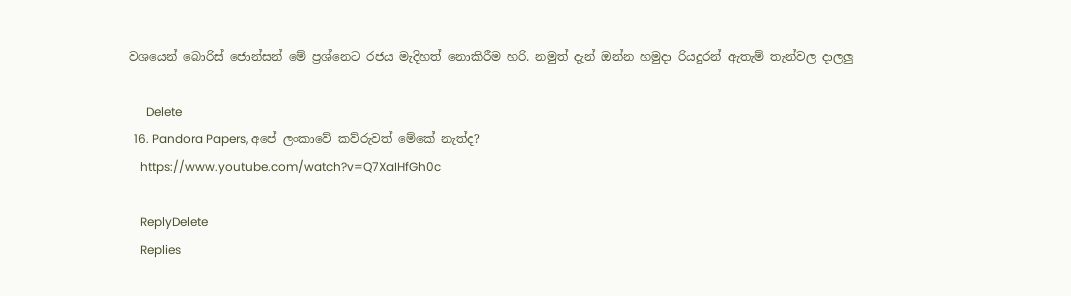වශයෙන් බොරිස් ජොන්සන් මේ ප්‍රශ්නෙට රජය මැදිහත් නොකිරීම හරි. නමුත් දැන් ඔන්න හමුදා රියදුරන් ඇතැම් තැන්වල දාලලු

      Delete
  16. Pandora Papers, අපේ ලංකාවේ කව්රුවත් මේකේ නැත්ද?
    https://www.youtube.com/watch?v=Q7XaIHfGh0c

    ReplyDelete
    Replies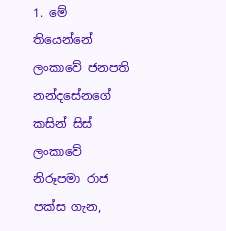1. මේ තියෙන්නේ ලංකාවේ ජනපති නන්දසේනගේ කසින් සිස් ලංකාවේ නිරූපමා රාජ පක්ස ගැන,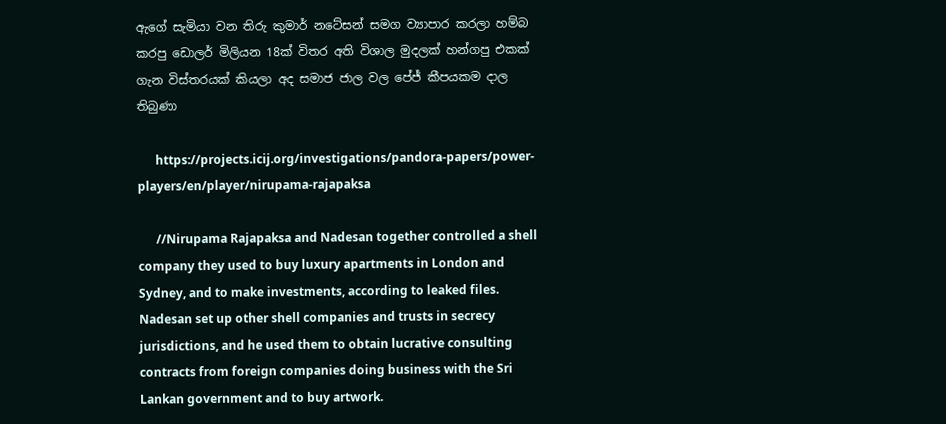ඇගේ සැමියා වන තිරු කුමාර් නටේසන් සමග ව්‍යාපාර කරලා හම්බ කරපු ඩොලර් මිලියන 18ක් විතර අති විශාල මුදලක් හන්ගපු එකක් ගැන විස්තරයක් කියලා අද සමාජ ජාල වල පේජ් කීපයකම දාල තිබුණා

      https://projects.icij.org/investigations/pandora-papers/power-players/en/player/nirupama-rajapaksa

      //Nirupama Rajapaksa and Nadesan together controlled a shell company they used to buy luxury apartments in London and Sydney, and to make investments, according to leaked files. Nadesan set up other shell companies and trusts in secrecy jurisdictions, and he used them to obtain lucrative consulting contracts from foreign companies doing business with the Sri Lankan government and to buy artwork.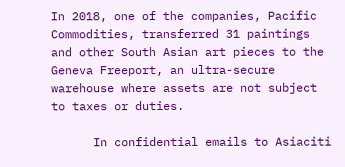In 2018, one of the companies, Pacific Commodities, transferred 31 paintings and other South Asian art pieces to the Geneva Freeport, an ultra-secure warehouse where assets are not subject to taxes or duties.

      In confidential emails to Asiaciti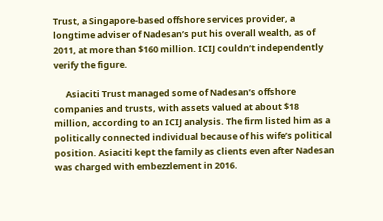Trust, a Singapore-based offshore services provider, a longtime adviser of Nadesan’s put his overall wealth, as of 2011, at more than $160 million. ICIJ couldn’t independently verify the figure.

      Asiaciti Trust managed some of Nadesan’s offshore companies and trusts, with assets valued at about $18 million, according to an ICIJ analysis. The firm listed him as a politically connected individual because of his wife’s political position. Asiaciti kept the family as clients even after Nadesan was charged with embezzlement in 2016.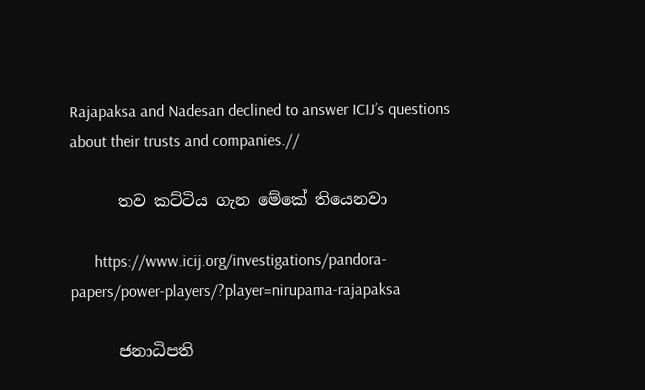Rajapaksa and Nadesan declined to answer ICIJ’s questions about their trusts and companies.//

      තව කට්ටිය ගැන මේකේ තියෙනවා

      https://www.icij.org/investigations/pandora-papers/power-players/?player=nirupama-rajapaksa

      ජනාධිපති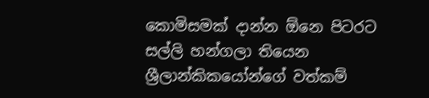කොමිසමක් දාන්න ඕනෙ පිටරට සල්ලි හන්ගලා තියෙන ශ්‍රීලාන්කිකයෝන්ගේ වත්කම්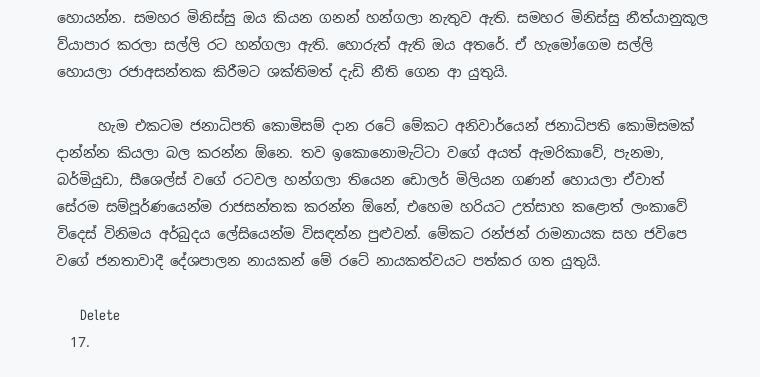හොයන්න. සමහර මිනිස්සු ඔය කියන ගනන් හන්ගලා නැතුව ඇති. සමහර මිනිස්සු නීත්යානුකූල ව්යාපාර කරලා සල්ලි රට හන්ගලා ඇති. හොරුත් ඇති ඔය අතරේ. ඒ හැමෝගෙම සල්ලි හොයලා රජාඅසන්තක කිරීමට ශක්තිමත් දැඩි නීති ගෙන ආ යුතුයි.

      හැම එකටම ජනාධිපති කොමිසම් දාන රටේ මේකට අනිවාර්යෙන් ජනාධිපති කොමිසමක් දාන්න්න කියලා බල කරන්න ඕනෙ. තව ඉකොනොමැට්ටා වගේ අයත් ඇමරිකාවේ, පැනමා, බර්මියුඩා, සීශෙල්ස් වගේ රටවල හන්ගලා තියෙන ඩොලර් මිලියන ගණන් හොයලා ඒවාත් සේරම සම්පූර්ණයෙන්ම රාජසන්තක කරන්න ඕනේ, එහෙම හරියට උත්සාහ කළොත් ලංකාවේ විදෙස් විනිමය අර්බුදය ලේසියෙන්ම විසඳන්න පුළුවන්. මේකට රන්ජන් රාමනායක සහ ජවිපෙ වගේ ජනතාවාදී දේශපාලන නායකන් මේ රටේ නායකත්වයට පත්කර ගත යුතුයි.

      Delete
  17.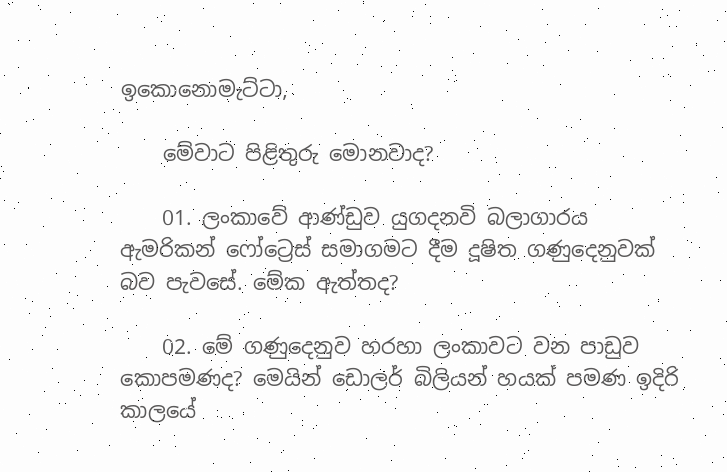ඉකොනොමැට්ටා,

    මේවාට පිළිතුරු මොනවාද?

    01. ලංකාවේ ආණ්ඩුව යුගදනවි බලාගාරය ඇමරිකන් ෆෝට්‍රෙස් සමාගමට දීම දූෂිත ගණුදෙනුවක් බව පැවසේ. මේක ඇත්තද?

    02. මේ ගණුදෙනුව හරහා ලංකාවට වන පාඩුව කොපමණද? මෙයින් ඩොලර් බිලියන් හයක් පමණ ඉදිරි කාලයේ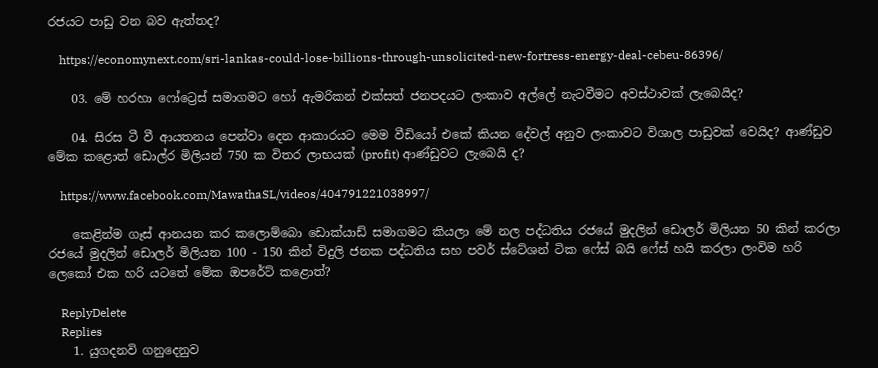රජයට පාඩු වන බව ඇත්තද?

    https://economynext.com/sri-lankas-could-lose-billions-through-unsolicited-new-fortress-energy-deal-cebeu-86396/

    03. මේ හරහා ෆෝට්‍රෙස් සමාගමට හෝ ඇමරිකන් එක්සත් ජනපදයට ලංකාව අල්ලේ නැටවීමට අවස්ථාවක් ලැබෙයිද?

    04. සිරස ටී වී ආයතනය පෙන්වා දෙන ආකාරයට මෙම වීඩියෝ එකේ කියන දේවල් අනුව ලංකාවට විශාල පාඩුවක් වෙයිද? ආණ්ඩුව මේක කළොත් ඩොල්ර මිලියන් 750 ක විතර ලාභයක් (profit) ආණ්ඩුවට ලැබෙයි ද?

    https://www.facebook.com/MawathaSL/videos/404791221038997/

    කෙළින්ම ගෑස් ආනයන කර කලොම්බො ඩොක්යාඩ් සමාගමට කියලා මේ නල පද්ධතිය රජයේ මුදලින් ඩොලර් මිලියන 50 කින් කරලා රජයේ මුදලින් ඩොලර් මිලියන 100 - 150 කින් විදුලි ජනක පද්ධතිය සහ පවර් ස්ටේශන් ටික ෆේස් බයි ෆේස් හයි කරලා ලංවිම හරි ලෙකෝ එක හරි යටතේ මේක ඔපරේට් කළොත්?

    ReplyDelete
    Replies
    1. යුගදනවි ගනුදෙනුව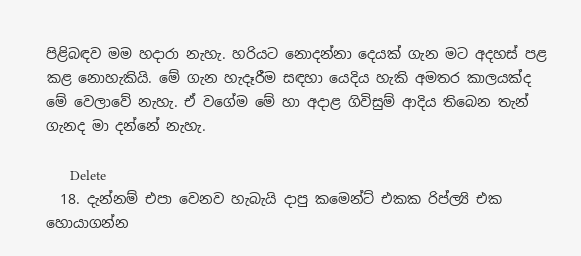පිළිබඳව මම හදාරා නැහැ. හරියට නොදන්නා දෙයක් ගැන මට අදහස් පළ කළ නොහැකියි. මේ ගැන හැදෑරීම සඳහා යෙදිය හැකි අමතර කාලයක්ද මේ වෙලාවේ නැහැ. ඒ වගේම මේ හා අදාළ ගිවිසුම් ආදිය තිබෙන තැන් ගැනද මා දන්නේ නැහැ.

      Delete
  18. දැන්නම් එපා වෙනව හැබැයි දාපු කමෙන්ට් එකක රිප්ල්‍යි එක හොයාගන්න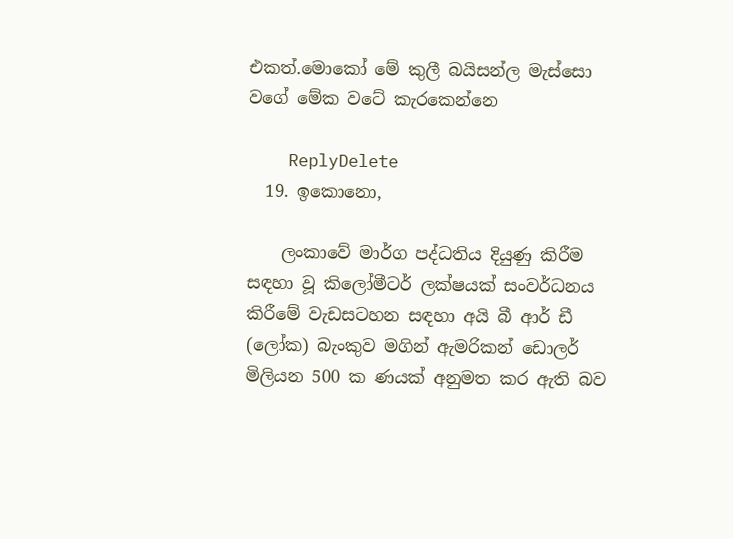එකත්.මොකෝ මේ කුලී බයිසන්ල මැස්සො වගේ මේක වටේ කැරකෙන්නෙ

    ReplyDelete
  19. ඉකොනො,

    ලංකාවේ මාර්ග පද්ධතිය දියුණු කිරීම සඳහා වූ කිලෝමීටර් ලක්ෂයක් සංවර්ධනය කිරීමේ වැඩසටහන සඳහා අයි බී ආර් ඩී (ලෝක) බැංකුව මගින් ඇමරිකන් ඩොලර් මිලියන 500 ක ණයක් අනුමත කර ඇති බව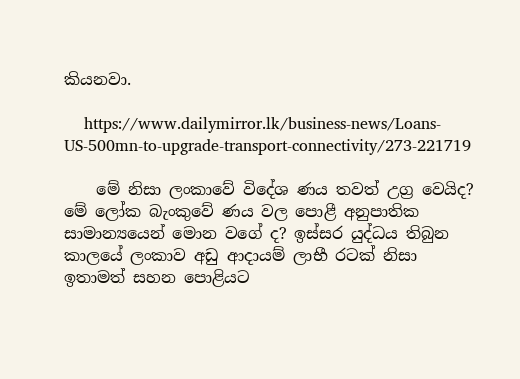කියනවා.

    https://www.dailymirror.lk/business-news/Loans-US-500mn-to-upgrade-transport-connectivity/273-221719

    මේ නිසා ලංකාවේ විදේශ ණය තවත් උග්‍ර වෙයිද? මේ ලෝක බැංකුවේ ණය වල පොළී අනුපාතික සාමාන්‍යයෙන් මොන වගේ ද? ඉස්සර යුද්ධය තිබුන කාලයේ ලංකාව අඩු ආදායම් ලාභී රටක් නිසා ඉතාමත් සහන පොළියට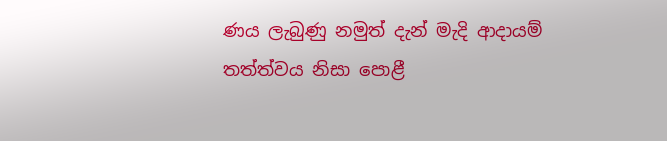ණය ලැබුණු නමුත් දැන් මැදි ආදායම් තත්ත්වය නිසා පොළී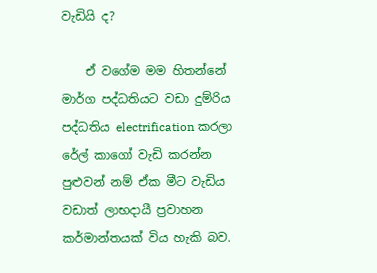වැඩියි ද?

    ඒ වගේම මම හිතන්නේ මාර්ග පද්ධතියට වඩා දුම්රිය පද්ධතිය electrification කරලා රේල් කාගෝ වැඩි කරන්න පුළුවන් නම් ඒක මීට වැඩිය වඩාත් ලාභදායී ප්‍රවාහන කර්මාන්තයක් විය හැකි බව.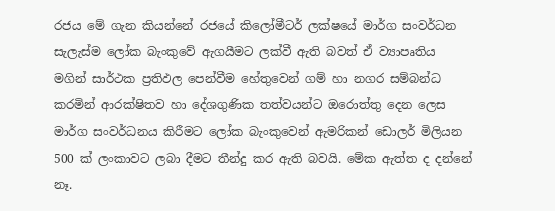රජය මේ ගැන කියන්නේ රජයේ කිලෝමීටර් ලක්ෂයේ මාර්ග සංවර්ධන සැලැස්ම ලෝක බැංකුවේ ඇගයීමට ලක්වී ඇති බවත් ඒ ව්‍යාපෘතිය මගින් සාර්ථක ප්‍රතිඵල පෙන්වීම හේතුවෙන් ගම් හා නගර සම්බන්ධ කරමින් ආරක්ෂිතව හා දේශගුණික තත්වයන්ට ඔරොත්තු දෙන ලෙස මාර්ග සංවර්ධනය කිරීමට ලෝක බැංකුවෙන් ඇමරිකන් ඩොලර් මිලියන 500 ක් ලංකාවට ලබා දීමට තීන්දු කර ඇති බවයි. මේක ඇත්ත ද දන්නේ නෑ.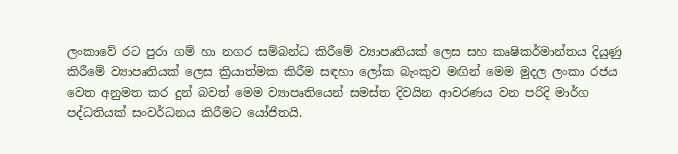ලංකාවේ රට පුරා ගම් හා නගර සම්බන්ධ කිරීමේ ව්‍යාපෘතියක් ලෙස සහ කෘෂිකර්මාන්තය දියුණු කිරීමේ ව්‍යාපෘතියක් ලෙස ක්‍රියාත්මක කිරීම සඳහා ලෝක බැංකුව මඟින් මෙම මුදල ලංකා රජය වෙත අනුමත කර දුන් බවත් මෙම ව්‍යාපෘතියෙන් සමස්ත දිවයින ආවරණය වන පරිදි මාර්ග පද්ධතියක් සංවර්ධනය කිරීමට යෝජිතයි.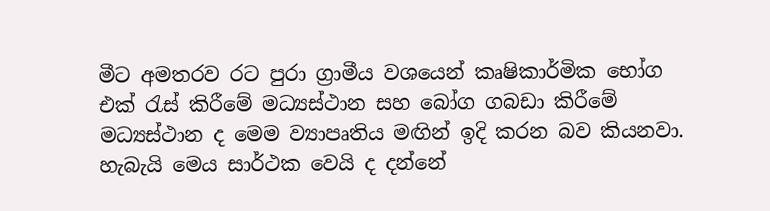මීට අමතරව රට පුරා ග්‍රාමීය වශයෙන් කෘෂිකාර්මික භෝග එක් රැස් කිරීමේ මධ්‍යස්ථාන සහ බෝග ගබඩා කිරීමේ මධ්‍යස්ථාන ද මෙම ව්‍යාපෘතිය මඟින් ඉදි කරන බව කියනවා. හැබැයි මෙය සාර්ථක වෙයි ද දන්නේ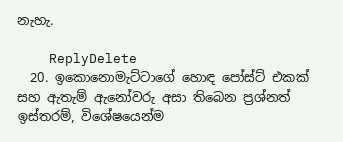නැහැ.

    ReplyDelete
  20. ඉකොනොමැට්ටාගේ හොඳ පෝස්ට් එකක් සහ ඇතැම් ඇනෝවරු අසා තිබෙන ප්‍රශ්නත් ඉස්තරම්, විශේෂයෙන්ම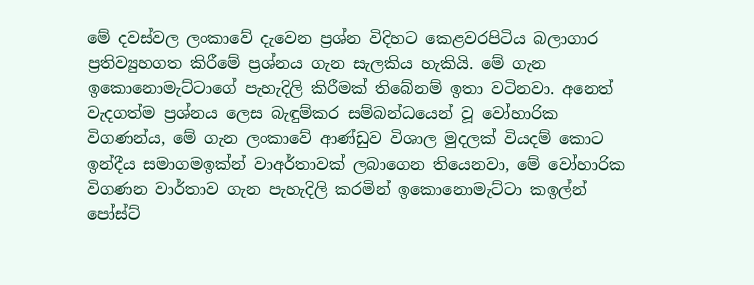මේ දවස්වල ලංකාවේ දැවෙන ප්‍රශ්න විදිහට කෙළවරපිටිය බලාගාර ප්‍රතිව්‍යුහගත කිරීමේ ප්‍රශ්නය ගැන සැලකිය හැකියි. මේ ගැන ඉකොනොමැට්ටාගේ පැහැදිලි කිරීමක් තිබේනම් ඉතා වටිනවා. අනෙත් වැදගත්ම ප්‍රශ්නය ලෙස බැඳුම්කර සම්බන්ධයෙන් වූ වෝහාරික විගණන්ය, මේ ගැන ලංකාවේ ආණ්ඩුව විශාල මුදලක් වියදම් කොට ඉන්දීය සමාගමඉක්න් වාඅර්තාවක් ලබාගෙන තියෙනවා, මේ වෝහාරික විගණන වාර්තාව ගැන පැහැදිලි කරමින් ඉකොනොමැට්ටා කඉල්න් පෝස්ට්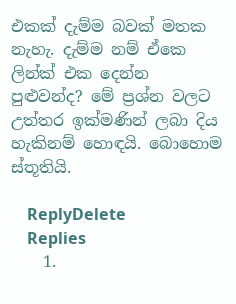එකක් දැම්ම බවක් මතක නැහැ. දැම්ම නම් ඒකෙ ලින්ක් එක දෙන්න පුළුවන්ද? මේ ප්‍රශ්න වලට උත්තර ඉක්මණින් ලබා දිය හැකිනම් හොඳයි. බොහොම ස්තූතියි.

    ReplyDelete
    Replies
    1.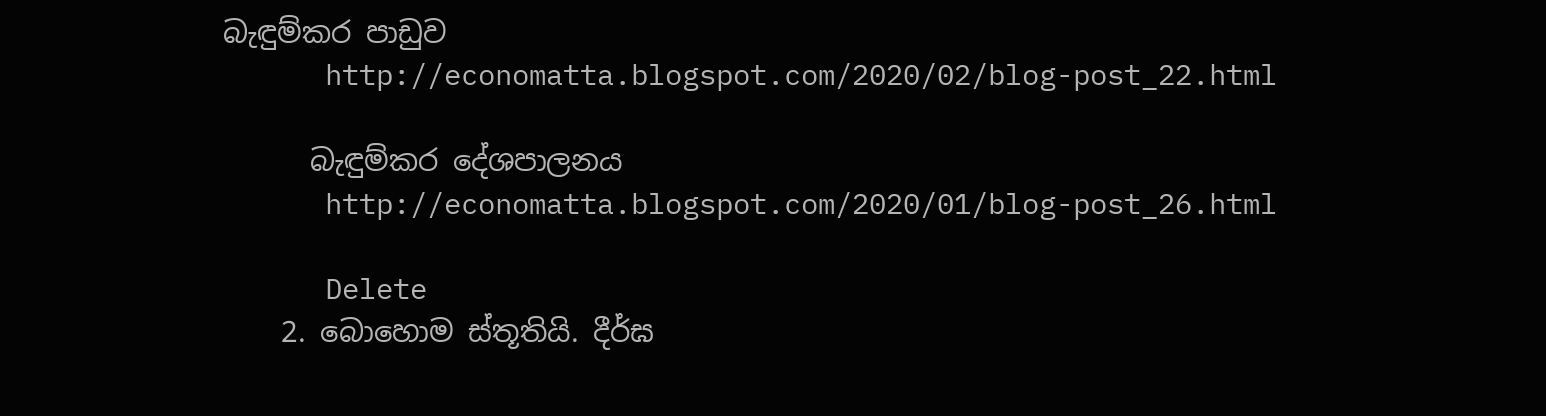බැඳුම්කර පාඩුව
      http://economatta.blogspot.com/2020/02/blog-post_22.html

      බැඳුම්කර දේශපාලනය
      http://economatta.blogspot.com/2020/01/blog-post_26.html

      Delete
    2. බොහොම ස්තූතියි. දීර්ඝ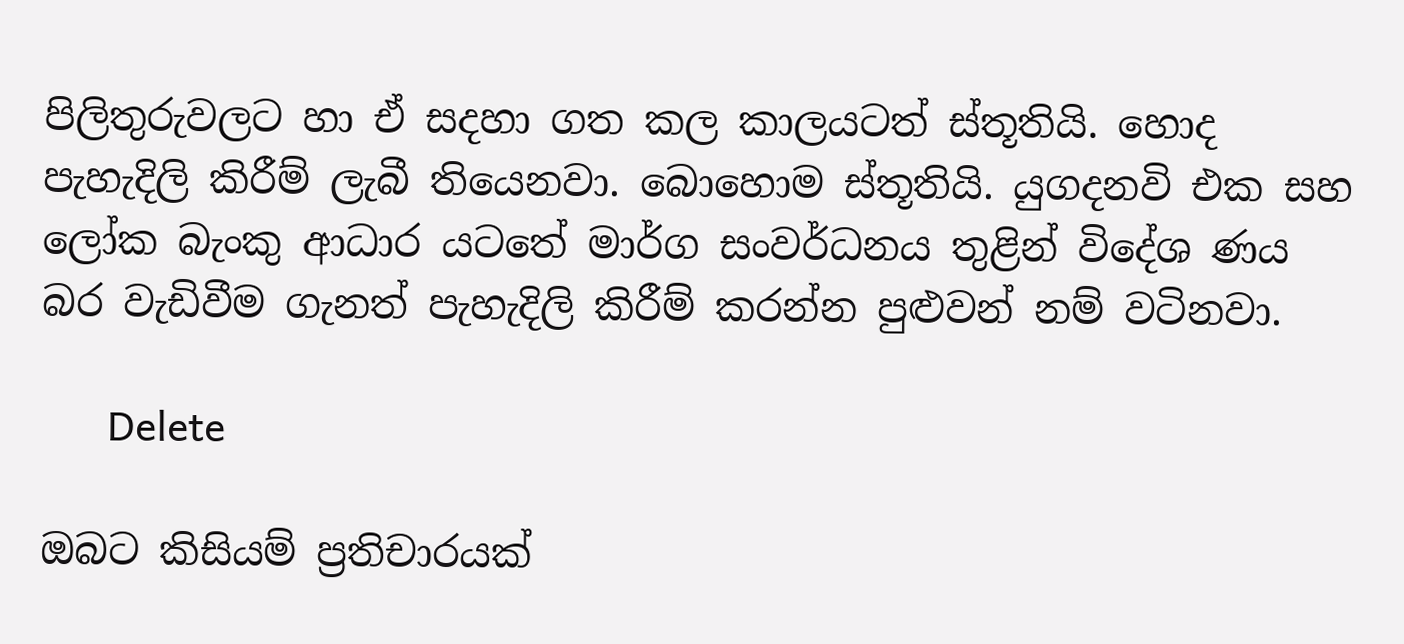පිලිතුරුවලට හා ඒ සදහා ගත කල කාලයටත් ස්තූතියි. හොද පැහැදිලි කිරීම් ලැබී තියෙනවා. බොහොම ස්තූතියි. යුගදනවි එක සහ ලෝක බැංකු ආධාර යටතේ මාර්ග සංවර්ධනය තුළින් විදේශ ණය බර වැඩිවීම ගැනත් පැහැදිලි කිරීම් කරන්න පුළුවන් නම් වටිනවා.

      Delete

ඔබට කිසියම් ප්‍රතිචාරයක්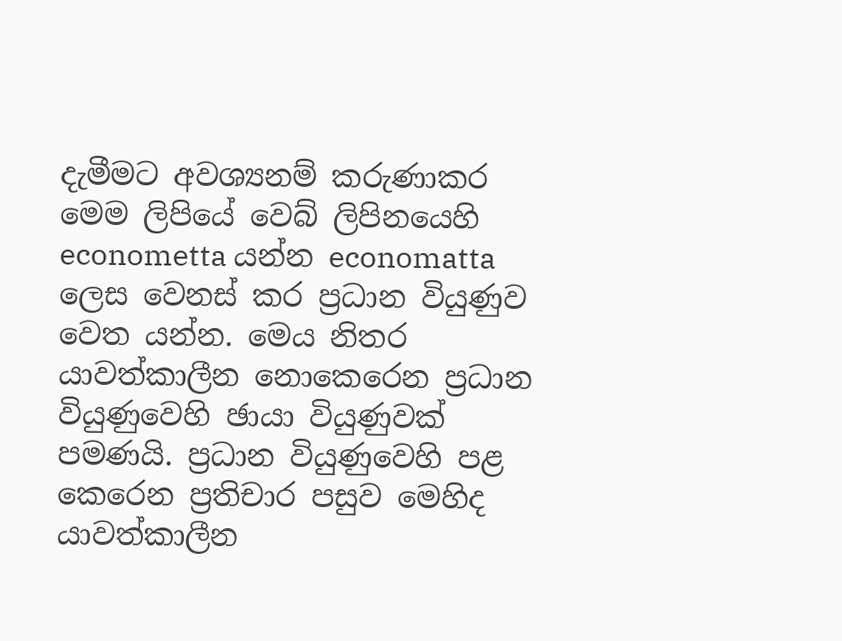දැමීමට අවශ්‍යනම් කරුණාකර මෙම ලිපියේ වෙබ් ලිපිනයෙහි econometta යන්න economatta ලෙස වෙනස් කර ප්‍රධාන වියුණුව වෙත යන්න. මෙය නිතර යාවත්කාලීන නොකෙරෙන ප්‍රධාන වියුණුවෙහි ඡායා වියුණුවක් පමණයි. ප්‍රධාන වියුණුවෙහි පළ කෙරෙන ප්‍රතිචාර පසුව මෙහිද යාවත්කාලීන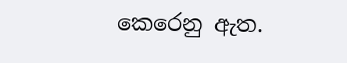කෙරෙනු ඇත.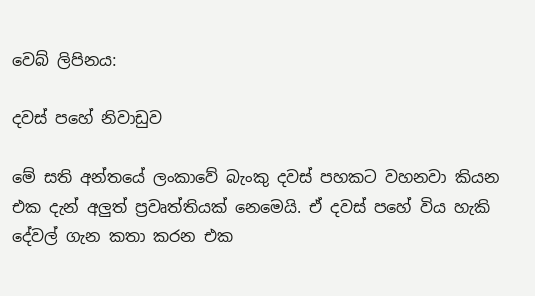වෙබ් ලිපිනය:

දවස් පහේ නිවාඩුව

මේ සති අන්තයේ ලංකාවේ බැංකු දවස් පහකට වහනවා කියන එක දැන් අලුත් ප්‍රවෘත්තියක් නෙමෙයි. ඒ දවස් පහේ විය හැකි දේවල් ගැන කතා කරන එක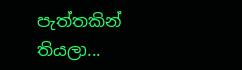පැත්තකින් තියලා...